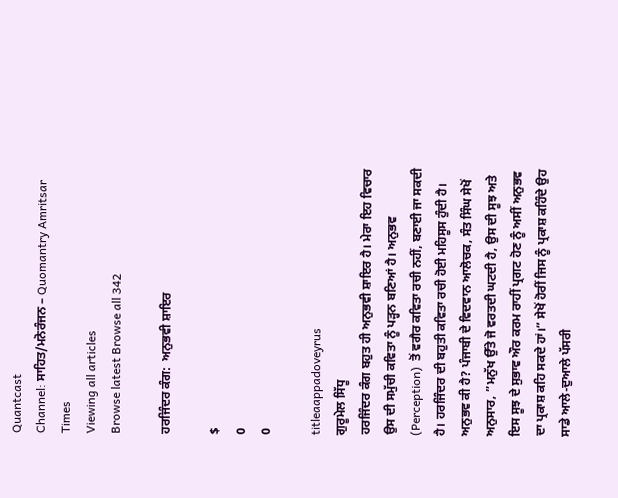Quantcast
Channel: ਸਾਹਿਤ/ਮਨੋਰੰਜਨ – Quomantry Amritsar Times
Viewing all articles
Browse latest Browse all 342

ਹਰਜਿੰਦਰ ਕੰਗ:  ਅਨੁਭਵੀ ਸ਼ਾਇਰ

$
0
0

titleaappadoveyrus
ਗੁਰੂਮੇਲ ਸਿੱਧੂ
ਹਰਜਿੰਦਰ ਕੰਗ ਬਹੁਤ ਹੀ ਅਨੁਭਵੀ ਸ਼ਾਇਰ ਹੈ। ਮੇਰਾ ਇਹ ਵਿਚਾਰ ਉਸ ਦੀ ਸਮੁੱਚੀ ਕਵਿਤਾ ਨੂੰ ਪੜ੍ਹਨ ਬਣਿਆਂ ਹੈ। ਅਨੁਭਵ (Perception)  ਤੋਂ ਵਗੈਰ ਕਵਿਤਾ ਰਚੀ ਨਹੀਂ, ਬਣਾਈ ਜਾ ਸਕਦੀ ਹੈ। ਹਰਜਿੰਦਰ ਦੀ ਬਹੁਤੀ ਕਵਿਤਾ ਰਚੀ ਹੋਈ ਮਹਿਸੂਸ ਹੁੰਦੀ ਹੈ। ਅਨੁਭਵ ਕੀ ਹੈ? ਪੰਜਾਬੀ ਦੇ ਵਿਦਵਾਨ ਆਲੋਚਕ, ਸੰਤ ਸਿੰਘ ਸੇਖੋਂ ਅਨੁਸਾਰ, ”ਮਨੁੱਖ ਉੱਤੇ ਜੋ ਵਰਤਦੀ ਘਟਦੀ ਹੈ, ਉਸ ਦੀ ਸੂਝ ਅਤੇ ਇਸ ਸੂਝ ਦੇ ਸੁਭਾਵ ਔਰ ਕਰਮ ਰਾਹੀਂ ਪ੍ਰਗਟ ਹੋਣ ਨੂੰ ਅਸੀਂ ਅਨੁਭਵ ਦਾ ਪ੍ਰਕਾਸ਼ ਕਹਿ ਸਕਦੇ ਹਾਂ।” ਸੇਖੋਂ ਹੋਰੀਂ ਜਿਸ ਨੂੰ ਪ੍ਰਕਾਸ਼ ਕਹਿੰਦੇ ਉਹ ਸਾਡੇ ਆਲੇ-ਦੁਆਲੇ ਪੱਸਰੀ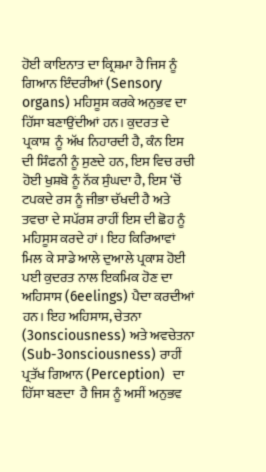ਹੋਈ ਕਾਇਨਾਤ ਦਾ ਕ੍ਰਿਸ਼ਮਾ ਹੈ ਜਿਸ ਨੂੰ ਗਿਆਨ ਇੰਦਰੀਆਂ (Sensory organs) ਮਹਿਸੂਸ ਕਰਕੇ ਅਨੁਭਵ ਦਾ ਹਿੱਸਾ ਬਣਾਉਂਦੀਆਂ ਹਨ। ਕੁਦਰਤ ਦੇ ਪ੍ਰਕਾਸ਼  ਨੂੰ ਅੱਖ ਨਿਹਾਰਦੀ ਹੈ, ਕੰਨ ਇਸ ਦੀ ਸਿੰਫਨੀ ਨੂੰ ਸੁਣਦੇ ਹਨ, ਇਸ ਵਿਚ ਰਚੀ ਹੋਈ ਖੁਸ਼ਬੋ ਨੂੰ ਨੱਕ ਸੁੰਘਦਾ ਹੈ, ਇਸ ‘ਚੋਂ ਟਪਕਦੇ ਰਸ ਨੂੰ ਜੀਭਾ ਚੱਖਦੀ ਹੈ ਅਤੇ ਤਵਚਾ ਦੇ ਸਪੱਰਸ਼ ਰਾਹੀਂ ਇਸ ਦੀ ਛੋਹ ਨੂੰ ਮਹਿਸੂਸ ਕਰਦੇ ਹਾਂ। ਇਹ ਕਿਰਿਆਵਾਂ ਮਿਲ ਕੇ ਸਾਡੇ ਆਲੇ ਦੁਆਲੇ ਪ੍ਰਕਾਸ਼ ਹੋਈ ਪਈ ਕੁਦਰਤ ਨਾਲ ਇਕਮਿਕ ਹੋਣ ਦਾ ਅਹਿਸਾਸ (6eelings) ਪੈਦਾ ਕਰਦੀਆਂ ਹਨ। ਇਹ ਅਹਿਸਾਸ, ਚੇਤਨਾ (3onsciousness) ਅਤੇ ਅਵਚੇਤਨਾ (Sub-3onsciousness) ਰਾਹੀਂ  ਪ੍ਰਤੱਖ ਗਿਆਨ (Perception)  ਦਾ ਹਿੱਸਾ ਬਣਦਾ  ਹੈ ਜਿਸ ਨੂੰ ਅਸੀਂ ਅਨੁਭਵ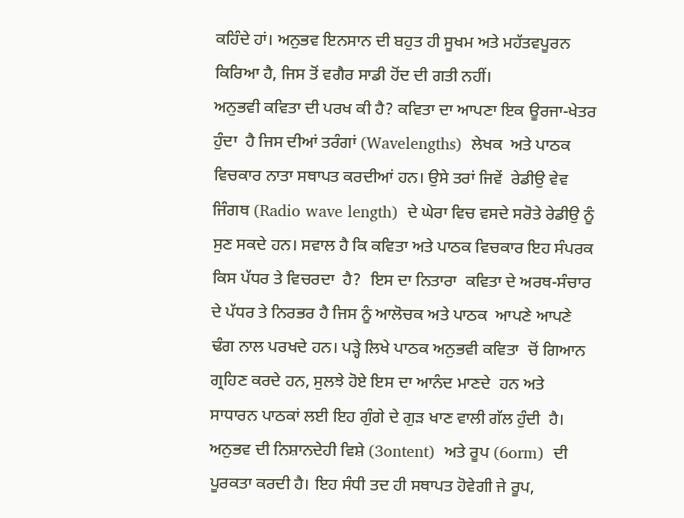ਕਹਿੰਦੇ ਹਾਂ। ਅਨੁਭਵ ਇਨਸਾਨ ਦੀ ਬਹੁਤ ਹੀ ਸੂਖਮ ਅਤੇ ਮਹੱਤਵਪੂਰਨ ਕਿਰਿਆ ਹੈ, ਜਿਸ ਤੋਂ ਵਗੈਰ ਸਾਡੀ ਹੋਂਦ ਦੀ ਗਤੀ ਨਹੀਂ।
ਅਨੁਭਵੀ ਕਵਿਤਾ ਦੀ ਪਰਖ ਕੀ ਹੈ? ਕਵਿਤਾ ਦਾ ਆਪਣਾ ਇਕ ਊਰਜਾ-ਖੇਤਰ ਹੁੰਦਾ  ਹੈ ਜਿਸ ਦੀਆਂ ਤਰੰਗਾਂ (Wavelengths)  ਲੇਖਕ  ਅਤੇ ਪਾਠਕ ਵਿਚਕਾਰ ਨਾਤਾ ਸਥਾਪਤ ਕਰਦੀਆਂ ਹਨ। ਉਸੇ ਤਰਾਂ ਜਿਵੇਂ  ਰੇਡੀਉ ਵੇਵ ਜਿੰਗਥ (Radio wave length)  ਦੇ ਘੇਰਾ ਵਿਚ ਵਸਦੇ ਸਰੋਤੇ ਰੇਡੀਉ ਨੂੰ ਸੁਣ ਸਕਦੇ ਹਨ। ਸਵਾਲ ਹੈ ਕਿ ਕਵਿਤਾ ਅਤੇ ਪਾਠਕ ਵਿਚਕਾਰ ਇਹ ਸੰਪਰਕ ਕਿਸ ਪੱਧਰ ਤੇ ਵਿਚਰਦਾ  ਹੈ?  ਇਸ ਦਾ ਨਿਤਾਰਾ  ਕਵਿਤਾ ਦੇ ਅਰਥ-ਸੰਚਾਰ ਦੇ ਪੱਧਰ ਤੇ ਨਿਰਭਰ ਹੈ ਜਿਸ ਨੂੰ ਆਲੋਚਕ ਅਤੇ ਪਾਠਕ  ਆਪਣੇ ਆਪਣੇ ਢੰਗ ਨਾਲ ਪਰਖਦੇ ਹਨ। ਪੜ੍ਹੇ ਲਿਖੇ ਪਾਠਕ ਅਨੁਭਵੀ ਕਵਿਤਾ  ਚੋਂ ਗਿਆਨ ਗ੍ਰਹਿਣ ਕਰਦੇ ਹਨ, ਸੁਲਝੇ ਹੋਏ ਇਸ ਦਾ ਆਨੰਦ ਮਾਣਦੇ  ਹਨ ਅਤੇ ਸਾਧਾਰਨ ਪਾਠਕਾਂ ਲਈ ਇਹ ਗੁੰਗੇ ਦੇ ਗੁੜ ਖਾਣ ਵਾਲੀ ਗੱਲ ਹੁੰਦੀ  ਹੈ। ਅਨੁਭਵ ਦੀ ਨਿਸ਼ਾਨਦੇਹੀ ਵਿਸ਼ੇ (3ontent)  ਅਤੇ ਰੂਪ (6orm)  ਦੀ ਪੂਰਕਤਾ ਕਰਦੀ ਹੈ। ਇਹ ਸੰਧੀ ਤਦ ਹੀ ਸਥਾਪਤ ਹੋਵੇਗੀ ਜੇ ਰੂਪ,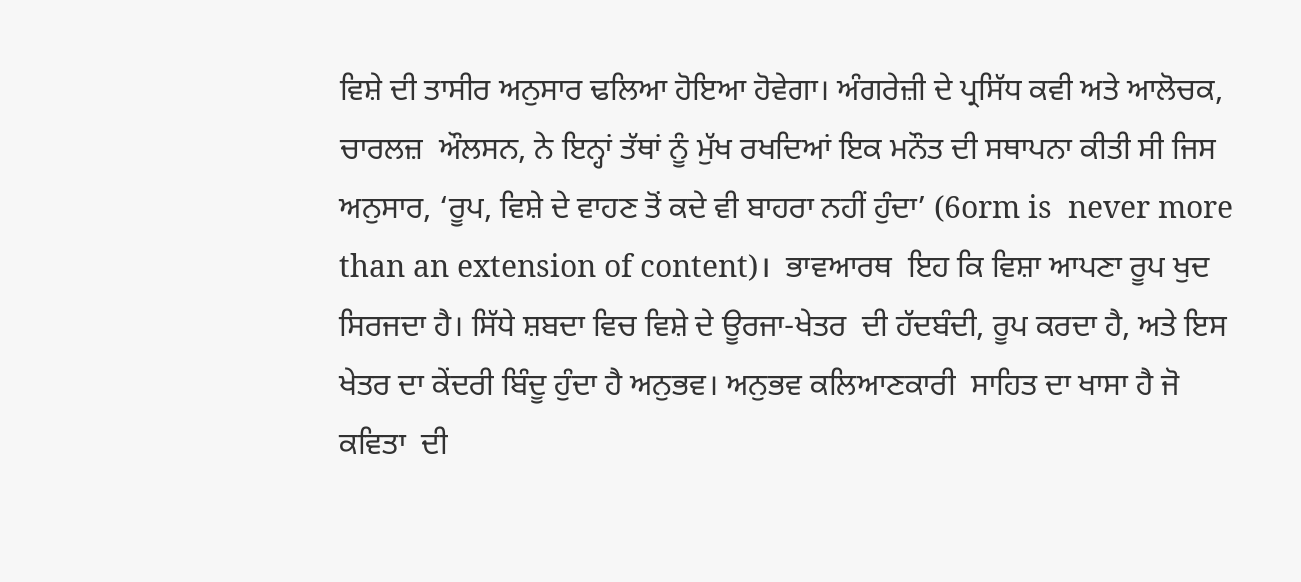ਵਿਸ਼ੇ ਦੀ ਤਾਸੀਰ ਅਨੁਸਾਰ ਢਲਿਆ ਹੋਇਆ ਹੋਵੇਗਾ। ਅੰਗਰੇਜ਼ੀ ਦੇ ਪ੍ਰਸਿੱਧ ਕਵੀ ਅਤੇ ਆਲੋਚਕ, ਚਾਰਲਜ਼  ਔਲਸਨ, ਨੇ ਇਨ੍ਹਾਂ ਤੱਥਾਂ ਨੂੰ ਮੁੱਖ ਰਖਦਿਆਂ ਇਕ ਮਨੌਤ ਦੀ ਸਥਾਪਨਾ ਕੀਤੀ ਸੀ ਜਿਸ ਅਨੁਸਾਰ, ‘ਰੂਪ, ਵਿਸ਼ੇ ਦੇ ਵਾਹਣ ਤੋਂ ਕਦੇ ਵੀ ਬਾਹਰਾ ਨਹੀਂ ਹੁੰਦਾ’ (6orm is  never more  than an extension of content)।  ਭਾਵਆਰਥ  ਇਹ ਕਿ ਵਿਸ਼ਾ ਆਪਣਾ ਰੂਪ ਖੁਦ ਸਿਰਜਦਾ ਹੈ। ਸਿੱਧੇ ਸ਼ਬਦਾ ਵਿਚ ਵਿਸ਼ੇ ਦੇ ਊਰਜਾ-ਖੇਤਰ  ਦੀ ਹੱਦਬੰਦੀ, ਰੂਪ ਕਰਦਾ ਹੈ, ਅਤੇ ਇਸ ਖੇਤਰ ਦਾ ਕੇਂਦਰੀ ਬਿੰਦੂ ਹੁੰਦਾ ਹੈ ਅਨੁਭਵ। ਅਨੁਭਵ ਕਲਿਆਣਕਾਰੀ  ਸਾਹਿਤ ਦਾ ਖਾਸਾ ਹੈ ਜੋ ਕਵਿਤਾ  ਦੀ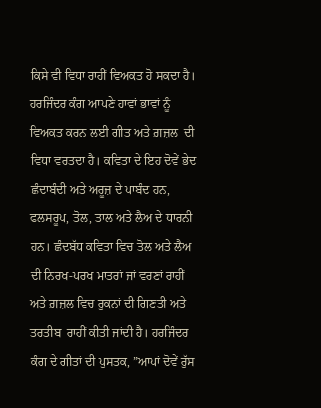ਕਿਸੇ ਵੀ ਵਿਧਾ ਰਾਹੀਂ ਵਿਅਕਤ ਹੋ ਸਕਦਾ ਹੈ।
ਹਰਜਿੰਦਰ ਕੰਗ ਆਪਣੇ ਹਾਵਾਂ ਭਾਵਾਂ ਨੂੰ ਵਿਅਕਤ ਕਰਨ ਲਈ ਗੀਤ ਅਤੇ ਗ਼ਜ਼ਲ  ਦੀ ਵਿਧਾ ਵਰਤਦਾ ਹੈ। ਕਵਿਤਾ ਦੇ ਇਹ ਦੋਵੇਂ ਭੇਦ  ਛੰਦਾਬੰਦੀ ਅਤੇ ਅਰੂਜ਼ ਦੇ ਪਾਬੰਦ ਹਨ, ਫਲਸਰੂਪ, ਤੋਲ, ਤਾਲ ਅਤੇ ਲੈਅ ਦੇ ਧਾਰਨੀ ਹਨ। ਛੰਦਬੱਧ ਕਵਿਤਾ ਵਿਚ ਤੋਲ ਅਤੇ ਲੈਅ ਦੀ ਨਿਰਖ-ਪਰਖ ਮਾਤਰਾਂ ਜਾਂ ਵਰਣਾਂ ਰਾਹੀਂ ਅਤੇ ਗ਼ਜ਼ਲ ਵਿਚ ਰੁਕਨਾਂ ਦੀ ਗਿਣਤੀ ਅਤੇ ਤਰਤੀਬ  ਰਾਹੀਂ ਕੀਤੀ ਜਾਂਦੀ ਹੈ। ਹਰਜਿੰਦਰ ਕੰਗ ਦੇ ਗੀਤਾਂ ਦੀ ਪੁਸਤਕ, ”ਆਪਾਂ ਦੋਵੇਂ ਰੁੱਸ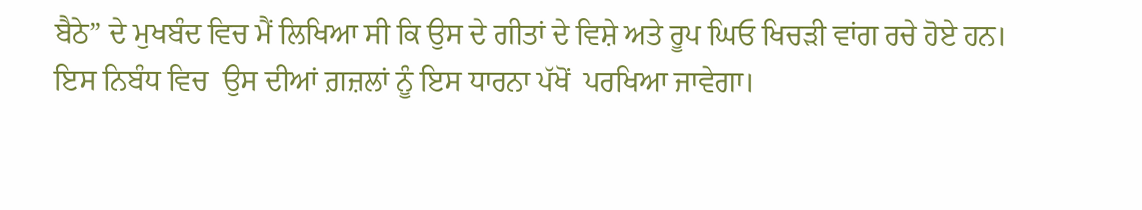ਬੈਠੇ” ਦੇ ਮੁਖਬੰਦ ਵਿਚ ਮੈਂ ਲਿਖਿਆ ਸੀ ਕਿ ਉਸ ਦੇ ਗੀਤਾਂ ਦੇ ਵਿਸ਼ੇ ਅਤੇ ਰੂਪ ਘਿਓ ਖਿਚੜੀ ਵਾਂਗ ਰਚੇ ਹੋਏ ਹਨ। ਇਸ ਨਿਬੰਧ ਵਿਚ  ਉਸ ਦੀਆਂ ਗ਼ਜ਼ਲਾਂ ਨੂੰ ਇਸ ਧਾਰਨਾ ਪੱਖੋਂ  ਪਰਖਿਆ ਜਾਵੇਗਾ।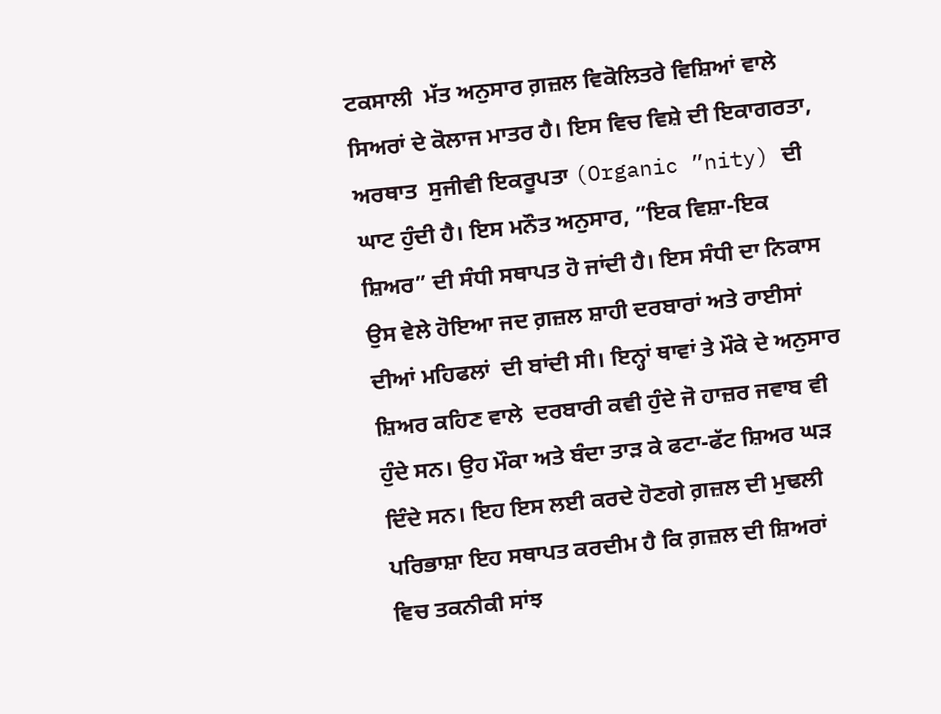ਟਕਸਾਲੀ  ਮੱਤ ਅਨੁਸਾਰ ਗ਼ਜ਼ਲ ਵਿਕੋਲਿਤਰੇ ਵਿਸ਼ਿਆਂ ਵਾਲੇ ਸਿਅਰਾਂ ਦੇ ਕੋਲਾਜ ਮਾਤਰ ਹੈ। ਇਸ ਵਿਚ ਵਿਸ਼ੇ ਦੀ ਇਕਾਗਰਤਾ, ਅਰਥਾਤ  ਸੁਜੀਵੀ ਇਕਰੂਪਤਾ (Organic ”nity) ਦੀ ਘਾਟ ਹੁੰਦੀ ਹੈ। ਇਸ ਮਨੌਤ ਅਨੁਸਾਰ, ”ਇਕ ਵਿਸ਼ਾ-ਇਕ ਸ਼ਿਅਰ” ਦੀ ਸੰਧੀ ਸਥਾਪਤ ਹੋ ਜਾਂਦੀ ਹੈ। ਇਸ ਸੰਧੀ ਦਾ ਨਿਕਾਸ ਉਸ ਵੇਲੇ ਹੋਇਆ ਜਦ ਗ਼ਜ਼ਲ ਸ਼ਾਹੀ ਦਰਬਾਰਾਂ ਅਤੇ ਰਾਈਸਾਂ ਦੀਆਂ ਮਹਿਫਲਾਂ  ਦੀ ਬਾਂਦੀ ਸੀ। ਇਨ੍ਹਾਂ ਥਾਵਾਂ ਤੇ ਮੌਕੇ ਦੇ ਅਨੁਸਾਰ ਸ਼ਿਅਰ ਕਹਿਣ ਵਾਲੇ  ਦਰਬਾਰੀ ਕਵੀ ਹੁੰਦੇ ਜੋ ਹਾਜ਼ਰ ਜਵਾਬ ਵੀ ਹੁੰਦੇ ਸਨ। ਉਹ ਮੌਕਾ ਅਤੇ ਬੰਦਾ ਤਾੜ ਕੇ ਫਟਾ-ਫੱਟ ਸ਼ਿਅਰ ਘੜ ਦਿੰਦੇ ਸਨ। ਇਹ ਇਸ ਲਈ ਕਰਦੇ ਹੋਣਗੇ ਗ਼ਜ਼ਲ ਦੀ ਮੁਢਲੀ ਪਰਿਭਾਸ਼ਾ ਇਹ ਸਥਾਪਤ ਕਰਦੀਮ ਹੈ ਕਿ ਗ਼ਜ਼ਲ ਦੀ ਸ਼ਿਅਰਾਂ ਵਿਚ ਤਕਨੀਕੀ ਸਾਂਝ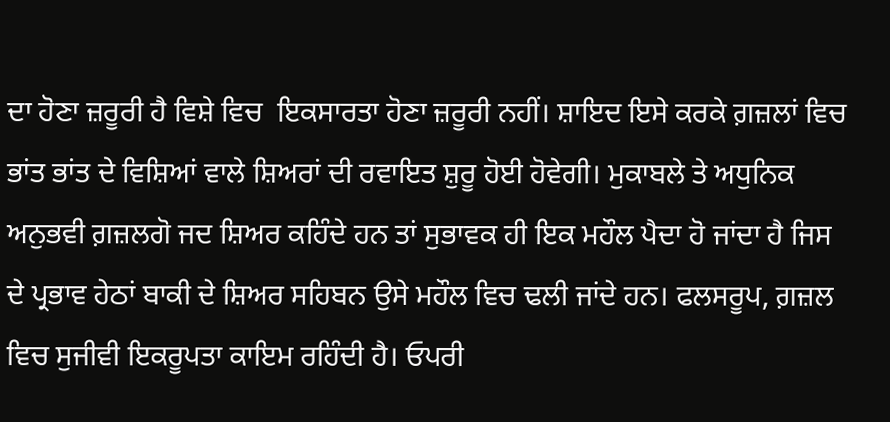ਦਾ ਹੋਣਾ ਜ਼ਰੂਰੀ ਹੈ ਵਿਸ਼ੇ ਵਿਚ  ਇਕਸਾਰਤਾ ਹੋਣਾ ਜ਼ਰੂਰੀ ਨਹੀਂ। ਸ਼ਾਇਦ ਇਸੇ ਕਰਕੇ ਗ਼ਜ਼ਲਾਂ ਵਿਚ ਭਾਂਤ ਭਾਂਤ ਦੇ ਵਿਸ਼ਿਆਂ ਵਾਲੇ ਸ਼ਿਅਰਾਂ ਦੀ ਰਵਾਇਤ ਸ਼ੁਰੂ ਹੋਈ ਹੋਵੇਗੀ। ਮੁਕਾਬਲੇ ਤੇ ਅਧੁਨਿਕ ਅਨੁਭਵੀ ਗ਼ਜ਼ਲਗੋ ਜਦ ਸ਼ਿਅਰ ਕਹਿੰਦੇ ਹਨ ਤਾਂ ਸੁਭਾਵਕ ਹੀ ਇਕ ਮਹੌਲ ਪੈਦਾ ਹੋ ਜਾਂਦਾ ਹੈ ਜਿਸ ਦੇ ਪ੍ਰਭਾਵ ਹੇਠਾਂ ਬਾਕੀ ਦੇ ਸ਼ਿਅਰ ਸਹਿਬਨ ਉਸੇ ਮਹੌਲ ਵਿਚ ਢਲੀ ਜਾਂਦੇ ਹਨ। ਫਲਸਰੂਪ, ਗ਼ਜ਼ਲ ਵਿਚ ਸੁਜੀਵੀ ਇਕਰੂਪਤਾ ਕਾਇਮ ਰਹਿੰਦੀ ਹੈ। ਓਪਰੀ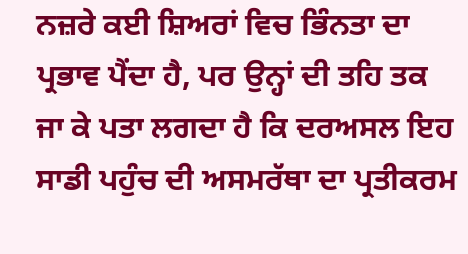ਨਜ਼ਰੇ ਕਈ ਸ਼ਿਅਰਾਂ ਵਿਚ ਭਿੰਨਤਾ ਦਾ ਪ੍ਰਭਾਵ ਪੈਂਦਾ ਹੈ, ਪਰ ਉਨ੍ਹਾਂ ਦੀ ਤਹਿ ਤਕ ਜਾ ਕੇ ਪਤਾ ਲਗਦਾ ਹੈ ਕਿ ਦਰਅਸਲ ਇਹ ਸਾਡੀ ਪਹੁੰਚ ਦੀ ਅਸਮਰੱਥਾ ਦਾ ਪ੍ਰਤੀਕਰਮ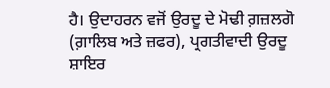ਹੈ। ਉਦਾਹਰਨ ਵਜੋਂ ਉਰਦੂ ਦੇ ਮੋਢੀ ਗ਼ਜ਼ਲਗੋ (ਗ਼ਾਲਿਬ ਅਤੇ ਜ਼ਫਰ), ਪ੍ਰਗਤੀਵਾਦੀ ਉਰਦੂ ਸ਼ਾਇਰ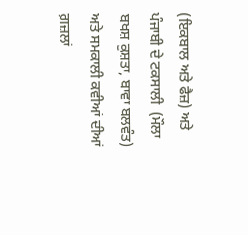(ਇਕਬਾਲ ਅਤੇ ਫੈਜ਼) ਅਤੇ ਪੰਜਾਬੀ ਦੇ ਟਕਸਾਲੀ  (ਮੌਲਾ ਬਖਸ਼ ਕੁਸ਼ਤਾ, ਬਾਵਾ ਬਲਵੰਤ) ਅਤੇ ਸਮਕਾਲੀ ਕਵੀਆਂ ਦੀਆਂ ਗ਼ਜ਼ਲਾਂ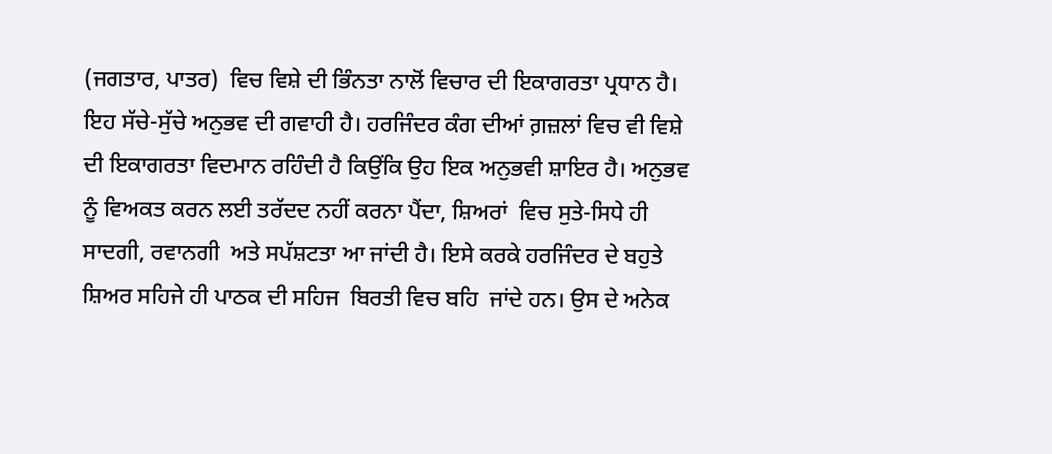(ਜਗਤਾਰ, ਪਾਤਰ)  ਵਿਚ ਵਿਸ਼ੇ ਦੀ ਭਿੰਨਤਾ ਨਾਲੋਂ ਵਿਚਾਰ ਦੀ ਇਕਾਗਰਤਾ ਪ੍ਰਧਾਨ ਹੈ। ਇਹ ਸੱਚੇ-ਸੁੱਚੇ ਅਨੁਭਵ ਦੀ ਗਵਾਹੀ ਹੈ। ਹਰਜਿੰਦਰ ਕੰਗ ਦੀਆਂ ਗ਼ਜ਼ਲਾਂ ਵਿਚ ਵੀ ਵਿਸ਼ੇ ਦੀ ਇਕਾਗਰਤਾ ਵਿਦਮਾਨ ਰਹਿੰਦੀ ਹੈ ਕਿਉਂਕਿ ਉਹ ਇਕ ਅਨੁਭਵੀ ਸ਼ਾਇਰ ਹੈ। ਅਨੁਭਵ ਨੂੰ ਵਿਅਕਤ ਕਰਨ ਲਈ ਤਰੱਦਦ ਨਹੀਂ ਕਰਨਾ ਪੈਂਦਾ, ਸ਼ਿਅਰਾਂ  ਵਿਚ ਸੁਤੇ-ਸਿਧੇ ਹੀ ਸਾਦਗੀ, ਰਵਾਨਗੀ  ਅਤੇ ਸਪੱਸ਼ਟਤਾ ਆ ਜਾਂਦੀ ਹੈ। ਇਸੇ ਕਰਕੇ ਹਰਜਿੰਦਰ ਦੇ ਬਹੁਤੇ ਸ਼ਿਅਰ ਸਹਿਜੇ ਹੀ ਪਾਠਕ ਦੀ ਸਹਿਜ  ਬਿਰਤੀ ਵਿਚ ਬਹਿ  ਜਾਂਦੇ ਹਨ। ਉਸ ਦੇ ਅਨੇਕ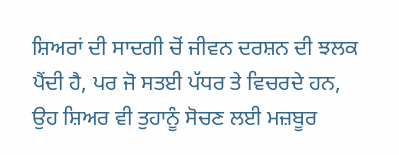ਸ਼ਿਅਰਾਂ ਦੀ ਸਾਦਗੀ ਚੋਂ ਜੀਵਨ ਦਰਸ਼ਨ ਦੀ ਝਲਕ ਪੈਂਦੀ ਹੈ, ਪਰ ਜੋ ਸਤਈ ਪੱਧਰ ਤੇ ਵਿਚਰਦੇ ਹਨ, ਉਹ ਸ਼ਿਅਰ ਵੀ ਤੁਹਾਨੂੰ ਸੋਚਣ ਲਈ ਮਜ਼ਬੂਰ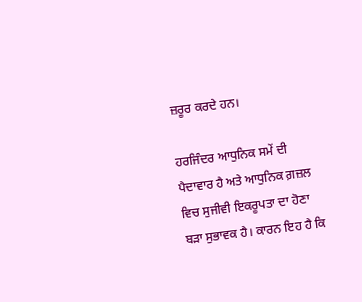ਜ਼ਰੂਰ ਕਰਦੇ ਹਨ।

ਹਰਜਿੰਦਰ ਆਧੁਨਿਕ ਸਮੇਂ ਦੀ ਪੈਦਾਵਾਰ ਹੈ ਅਤੇ ਆਧੁਨਿਕ ਗ਼ਜ਼ਲ ਵਿਚ ਸੁਜੀਵੀ ਇਕਰੂਪਤਾ ਦਾ ਹੋਣਾ ਬੜਾ ਸੁਭਾਵਕ ਹੈ। ਕਾਰਨ ਇਹ ਹੈ ਕਿ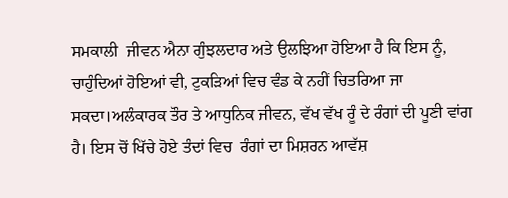ਸਮਕਾਲੀ  ਜੀਵਨ ਐਨਾ ਗੁੰਝਲਦਾਰ ਅਤੇ ਉਲਝਿਆ ਹੋਇਆ ਹੈ ਕਿ ਇਸ ਨੂੰ, ਚਾਹੁੰਦਿਆਂ ਹੋਇਆਂ ਵੀ, ਟੁਕੜਿਆਂ ਵਿਚ ਵੰਡ ਕੇ ਨਹੀਂ ਚਿਤਰਿਆ ਜਾ ਸਕਦਾ।ਅਲੰਕਾਰਕ ਤੌਰ ਤੇ ਆਧੁਨਿਕ ਜੀਵਨ, ਵੱਖ ਵੱਖ ਰੂੰ ਦੇ ਰੰਗਾਂ ਦੀ ਪੂਣੀ ਵਾਂਗ ਹੈ। ਇਸ ਚੋਂ ਖਿੱਚੇ ਹੋਏ ਤੰਦਾਂ ਵਿਚ  ਰੰਗਾਂ ਦਾ ਮਿਸ਼ਰਨ ਆਵੱਸ਼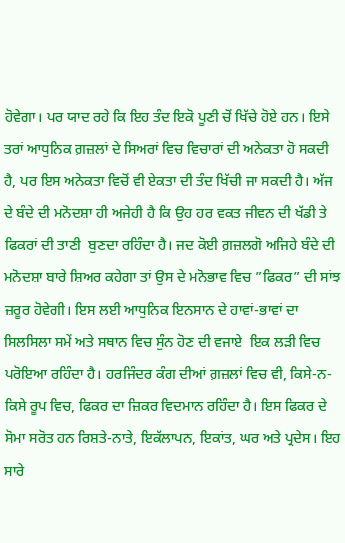ਹੋਵੇਗਾ। ਪਰ ਯਾਦ ਰਹੇ ਕਿ ਇਹ ਤੰਦ ਇਕੋ ਪੂਣੀ ਚੋਂ ਖਿੱਚੇ ਹੋਏ ਹਨ। ਇਸੇ ਤਰਾਂ ਆਧੁਨਿਕ ਗ਼ਜ਼ਲਾਂ ਦੇ ਸਿਅਰਾਂ ਵਿਚ ਵਿਚਾਰਾਂ ਦੀ ਅਨੇਕਤਾ ਹੋ ਸਕਦੀ ਹੈ, ਪਰ ਇਸ ਅਨੇਕਤਾ ਵਿਚੋਂ ਵੀ ਏਕਤਾ ਦੀ ਤੰਦ ਖਿੱਚੀ ਜਾ ਸਕਦੀ ਹੈ। ਅੱਜ ਦੇ ਬੰਦੇ ਦੀ ਮਨੋਦਸ਼ਾ ਹੀ ਅਜੇਹੀ ਹੈ ਕਿ ਉਹ ਹਰ ਵਕਤ ਜੀਵਨ ਦੀ ਖੱਡੀ ਤੇ ਫਿਕਰਾਂ ਦੀ ਤਾਣੀ  ਬੁਣਦਾ ਰਹਿੰਦਾ ਹੈ। ਜਦ ਕੋਈ ਗ਼ਜ਼ਲਗੋ ਅਜਿਹੇ ਬੰਦੇ ਦੀ ਮਨੋਦਸ਼ਾ ਬਾਰੇ ਸ਼ਿਅਰ ਕਹੇਗਾ ਤਾਂ ਉਸ ਦੇ ਮਨੋਭਾਵ ਵਿਚ ”ਫਿਕਰ” ਦੀ ਸਾਂਝ ਜ਼ਰੂਰ ਹੋਵੇਗੀ। ਇਸ ਲਈ ਆਧੁਨਿਕ ਇਨਸਾਨ ਦੇ ਹਾਵਾਂ-ਭਾਵਾਂ ਦਾ ਸਿਲਸਿਲਾ ਸਮੇਂ ਅਤੇ ਸਥਾਨ ਵਿਚ ਸੁੰਨ ਹੋਣ ਦੀ ਵਜਾਏ  ਇਕ ਲੜੀ ਵਿਚ ਪਰੋਇਆ ਰਹਿੰਦਾ ਹੈ। ਹਰਜਿੰਦਰ ਕੰਗ ਦੀਆਂ ਗ਼ਜ਼ਲਾਂ ਵਿਚ ਵੀ, ਕਿਸੇ-ਨ-ਕਿਸੇ ਰੂਪ ਵਿਚ, ਫਿਕਰ ਦਾ ਜ਼ਿਕਰ ਵਿਦਮਾਨ ਰਹਿੰਦਾ ਹੈ। ਇਸ ਫਿਕਰ ਦੇ ਸੋਮਾ ਸਰੋਤ ਹਨ ਰਿਸ਼ਤੇ-ਨਾਤੇ, ਇਕੱਲਾਪਨ, ਇਕਾਂਤ, ਘਰ ਅਤੇ ਪ੍ਰਦੇਸ। ਇਹ ਸਾਰੇ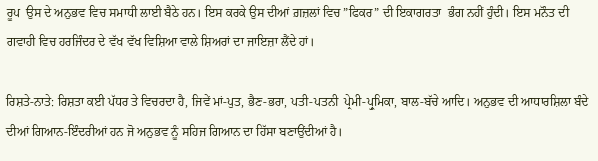ਰੂਪ  ਉਸ ਦੇ ਅਨੁਭਵ ਵਿਚ ਸਮਾਧੀ ਲਾਈ ਬੈਠੇ ਹਨ। ਇਸ ਕਰਕੇ ਉਸ ਦੀਆਂ ਗ਼ਜ਼ਲਾਂ ਵਿਚ ”ਫਿਕਰ” ਦੀ ਇਕਾਗਰਤਾ  ਭੰਗ ਨਹੀਂ ਹੁੰਦੀ। ਇਸ ਮਨੌਤ ਦੀ ਗਵਾਹੀ ਵਿਚ ਹਰਜਿੰਦਰ ਦੇ ਵੱਖ ਵੱਖ ਵਿਸ਼ਿਆ ਵਾਲੇ ਸ਼ਿਅਰਾਂ ਦਾ ਜਾਇਜ਼ਾ ਲੈਂਦੇ ਹਾਂ।

ਰਿਸ਼ਤੇ-ਨਾਤੇ: ਰਿਸ਼ਤਾ ਕਈ ਪੱਧਰ ਤੇ ਵਿਚਰਦਾ ਹੈ, ਜਿਵੇਂ ਮਾਂ-ਪੁਤ, ਭੈਣ-ਭਰਾ, ਪਤੀ-ਪਤਨੀ  ਪ੍ਰੇਮੀ-ਪ੍ਰੁਮਿਕਾ, ਬਾਲ-ਬੱਚੇ ਆਦਿ। ਅਨੁਭਵ ਦੀ ਆਧਾਰਸ਼ਿਲਾ ਬੰਦੇ ਦੀਆਂ ਗਿਆਨ-ਇੰਦਰੀਆਂ ਹਨ ਜੋ ਅਨੁਭਵ ਨੂੰ ਸਹਿਜ ਗਿਆਨ ਦਾ ਹਿੱਸਾ ਬਣਾਉਂਦੀਆਂ ਹੈ।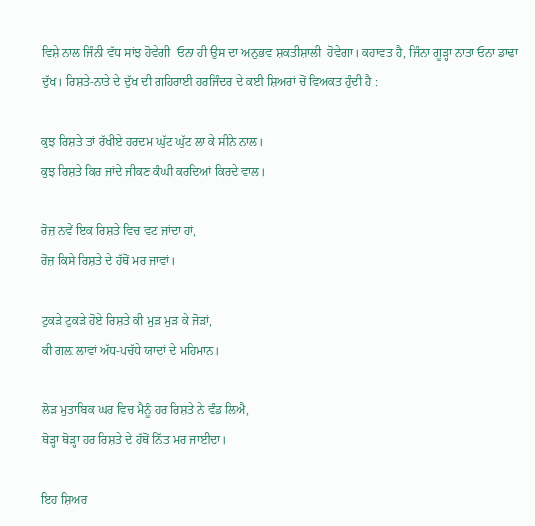ਵਿਸ਼ੇ ਨਾਲ ਜਿੰਨੀ ਵੱਧ ਸਾਂਝ ਹੋਵੇਗੀ  ਓਨਾ ਹੀ ਉਸ ਦਾ ਅਨੁਭਵ ਸ਼ਕਤੀਸ਼ਾਲੀ  ਹੋਵੇਗਾ। ਕਹਾਵਤ ਹੈ, ਜਿੰਨਾ ਗੂੜ੍ਹਾ ਨਾਤਾ ਓਨਾ ਡਾਢਾ ਦੁੱਖ। ਰਿਸ਼ਤੇ-ਨਾਤੇ ਦੇ ਦੁੱਖ ਦੀ ਗਹਿਰਾਈ ਹਰਜਿੰਦਰ ਦੇ ਕਈ ਸ਼ਿਅਰਾਂ ਚੋਂ ਵਿਅਕਤ ਹੁੰਦੀ ਹੈ :

ਕੁਝ ਰਿਸ਼ਤੇ ਤਾਂ ਰੱਖੀਏ ਹਰਦਮ ਘੁੱਟ ਘੁੱਟ ਲਾ ਕੇ ਸੀਨੇ ਨਾਲ।
ਕੁਝ ਰਿਸ਼ਤੇ ਕਿਰ ਜਾਂਦੇ ਜੀਕਣ ਕੰਘੀ ਕਰਦਿਆਂ ਕਿਰਦੇ ਵਾਲ।

ਰੋਜ਼ ਨਵੇਂ ਇਕ ਰਿਸ਼ਤੇ ਵਿਚ ਵਟ ਜਾਂਦਾ ਹਾਂ,
ਰੋਜ਼ ਕਿਸੇ ਰਿਸ਼ਤੇ ਦੇ ਹੱਥੋਂ ਮਰ ਜਾਵਾਂ।

ਟੁਕੜੇ ਟੁਕੜੇ ਹੋਏ ਰਿਸ਼ਤੇ ਕੀ ਮੁੜ ਮੁੜ ਕੇ ਜੋੜਾਂ,
ਕੀ ਗਲ਼ ਲਾਵਾਂ ਅੱਧ-ਪਚੱਧੇ ਯਾਦਾਂ ਦੇ ਮਹਿਮਾਨ।

ਲੋੜ ਮੁਤਾਬਿਕ ਘਰ ਵਿਚ ਮੈਨੂੰ ਹਰ ਰਿਸ਼ਤੇ ਨੇ ਵੰਡ ਲਿਐ,
ਥੋੜ੍ਹਾ ਥੋੜ੍ਹਾ ਹਰ ਰਿਸ਼ਤੇ ਦੇ ਹੱਥੋਂ ਨਿੱਤ ਮਰ ਜਾਈਦਾ।

ਇਹ ਸ਼ਿਅਰ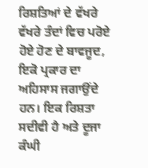ਰਿਸ਼ਤਿਆਂ ਦੇ ਵੱਖਰੇ ਵੱਖਰੇ ਤੰਦਾਂ ਵਿਚ ਪਰੋਏ ਹੋਏ ਹੋਣ ਦੇ ਬਾਵਜੂਦ, ਇਕੋ ਪ੍ਰਕਾਰ ਦਾ ਅਹਿਸਾਸ ਜਗਾਉਂਦੇ ਹਨ। ਇਕ ਰਿਸ਼ਤਾ ਸਦੀਵੀ ਹੈ ਅਤੇ ਦੂਜਾ ਕੰਘੀ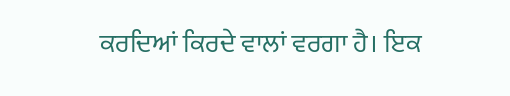ਕਰਦਿਆਂ ਕਿਰਦੇ ਵਾਲਾਂ ਵਰਗਾ ਹੈ। ਇਕ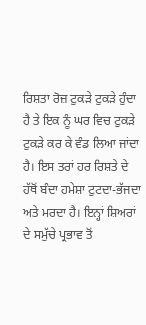ਰਿਸ਼ਤਾ ਰੋਜ਼ ਟੁਕੜੇ ਟੁਕੜੇ ਹੁੰਦਾ ਹੈ ਤੇ ਇਕ ਨੂੰ ਘਰ ਵਿਚ ਟੁਕੜੇ ਟੁਕੜੇ ਕਰ ਕੇ ਵੰਡ ਲਿਆ ਜਾਂਦਾ ਹੈ। ਇਸ ਤਰਾਂ ਹਰ ਰਿਸ਼ਤੇ ਦੇ ਹੱਥੋਂ ਬੰਦਾ ਹਮੇਸ਼ਾ ਟੁਟਦਾ-ਭੱਜਦਾ ਅਤੇ ਮਰਦਾ ਹੈ। ਇਨ੍ਹਾਂ ਸ਼ਿਅਰਾਂ ਦੇ ਸਮੁੱਚੇ ਪ੍ਰਭਾਵ ਤੋਂ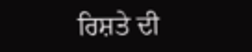ਰਿਸ਼ਤੇ ਦੀ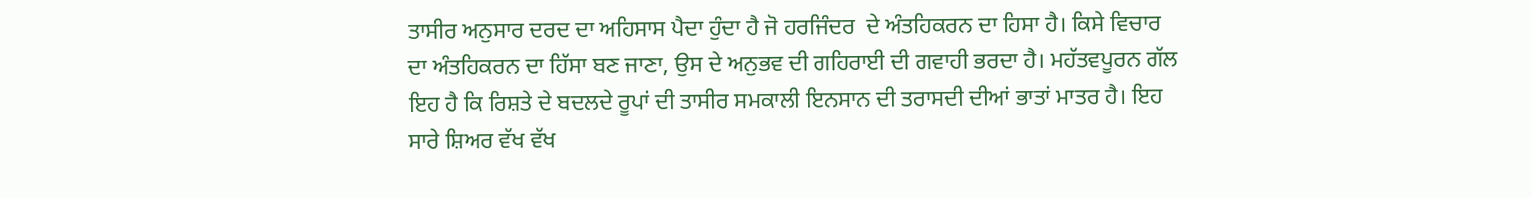ਤਾਸੀਰ ਅਨੁਸਾਰ ਦਰਦ ਦਾ ਅਹਿਸਾਸ ਪੈਦਾ ਹੁੰਦਾ ਹੈ ਜੋ ਹਰਜਿੰਦਰ  ਦੇ ਅੰਤਹਿਕਰਨ ਦਾ ਹਿਸਾ ਹੈ। ਕਿਸੇ ਵਿਚਾਰ ਦਾ ਅੰਤਹਿਕਰਨ ਦਾ ਹਿੱਸਾ ਬਣ ਜਾਣਾ, ਉਸ ਦੇ ਅਨੁਭਵ ਦੀ ਗਹਿਰਾਈ ਦੀ ਗਵਾਹੀ ਭਰਦਾ ਹੈ। ਮਹੱਤਵਪੂਰਨ ਗੱਲ ਇਹ ਹੈ ਕਿ ਰਿਸ਼ਤੇ ਦੇ ਬਦਲਦੇ ਰੂਪਾਂ ਦੀ ਤਾਸੀਰ ਸਮਕਾਲੀ ਇਨਸਾਨ ਦੀ ਤਰਾਸਦੀ ਦੀਆਂ ਭਾਤਾਂ ਮਾਤਰ ਹੈ। ਇਹ ਸਾਰੇ ਸ਼ਿਅਰ ਵੱਖ ਵੱਖ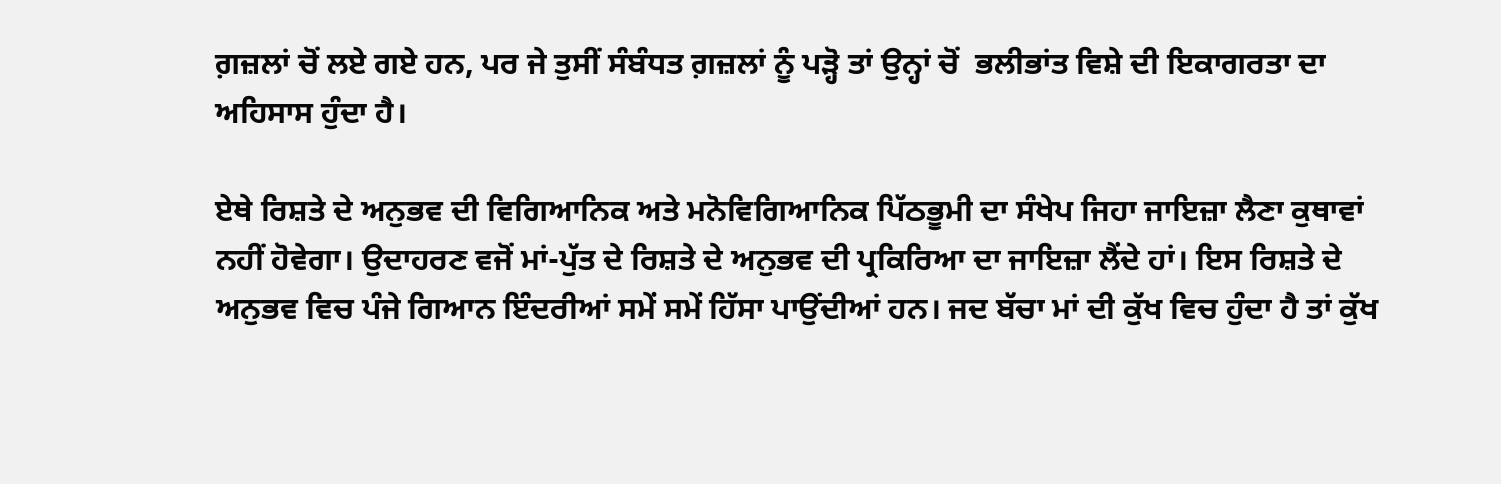ਗ਼ਜ਼ਲਾਂ ਚੋਂ ਲਏ ਗਏ ਹਨ, ਪਰ ਜੇ ਤੁਸੀਂ ਸੰਬੰਧਤ ਗ਼ਜ਼ਲਾਂ ਨੂੰ ਪੜ੍ਹੋ ਤਾਂ ਉਨ੍ਹਾਂ ਚੋਂ  ਭਲੀਭਾਂਤ ਵਿਸ਼ੇ ਦੀ ਇਕਾਗਰਤਾ ਦਾ ਅਹਿਸਾਸ ਹੁੰਦਾ ਹੈ।

ਏਥੇ ਰਿਸ਼ਤੇ ਦੇ ਅਨੁਭਵ ਦੀ ਵਿਗਿਆਨਿਕ ਅਤੇ ਮਨੋਵਿਗਿਆਨਿਕ ਪਿੱਠਭੂਮੀ ਦਾ ਸੰਖੇਪ ਜਿਹਾ ਜਾਇਜ਼ਾ ਲੈਣਾ ਕੁਥਾਵਾਂ ਨਹੀਂ ਹੋਵੇਗਾ। ਉਦਾਹਰਣ ਵਜੋਂ ਮਾਂ-ਪੁੱਤ ਦੇ ਰਿਸ਼ਤੇ ਦੇ ਅਨੁਭਵ ਦੀ ਪ੍ਰਕਿਰਿਆ ਦਾ ਜਾਇਜ਼ਾ ਲੈਂਦੇ ਹਾਂ। ਇਸ ਰਿਸ਼ਤੇ ਦੇ ਅਨੁਭਵ ਵਿਚ ਪੰਜੇ ਗਿਆਨ ਇੰਦਰੀਆਂ ਸਮੇਂ ਸਮੇਂ ਹਿੱਸਾ ਪਾਉਂਦੀਆਂ ਹਨ। ਜਦ ਬੱਚਾ ਮਾਂ ਦੀ ਕੁੱਖ ਵਿਚ ਹੁੰਦਾ ਹੈ ਤਾਂ ਕੁੱਖ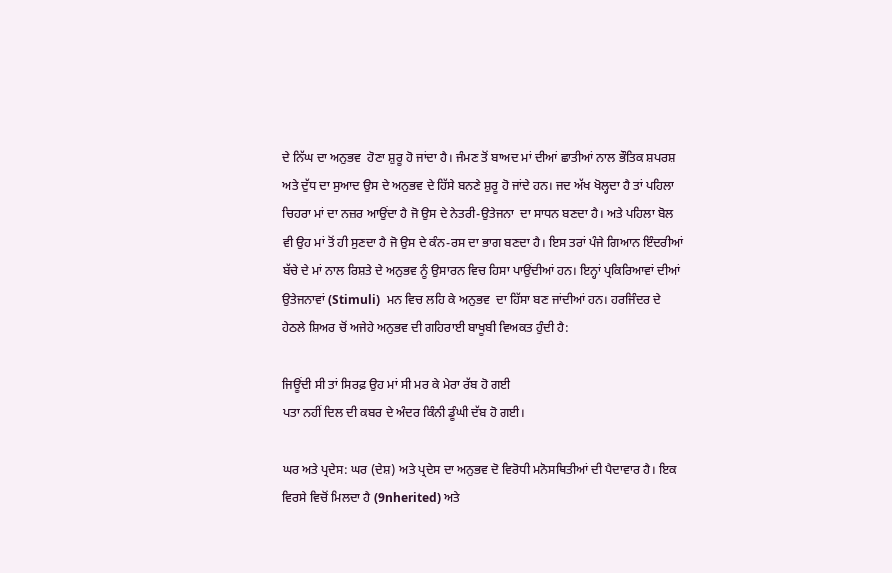ਦੇ ਨਿੱਘ ਦਾ ਅਨੁਭਵ  ਹੋਣਾ ਸ਼ੁਰੂ ਹੋ ਜਾਂਦਾ ਹੈ। ਜੰਮਣ ਤੋਂ ਬਾਅਦ ਮਾਂ ਦੀਆਂ ਛਾਤੀਆਂ ਨਾਲ ਭੌਤਿਕ ਸ਼ਪਰਸ਼ ਅਤੇ ਦੁੱਧ ਦਾ ਸੁਆਦ ਉਸ ਦੇ ਅਨੁਭਵ ਦੇ ਹਿੱਸੇ ਬਨਣੇ ਸ਼ੁਰੂ ਹੋ ਜਾਂਦੇ ਹਨ। ਜਦ ਅੱਖ ਖੋਲ੍ਹਦਾ ਹੈ ਤਾਂ ਪਹਿਲਾ ਚਿਹਰਾ ਮਾਂ ਦਾ ਨਜ਼ਰ ਆਉਂਦਾ ਹੈ ਜੋ ਉਸ ਦੇ ਨੇਤਰੀ-ਉਤੇਜਨਾ  ਦਾ ਸਾਧਨ ਬਣਦਾ ਹੈ। ਅਤੇ ਪਹਿਲਾ ਬੋਲ ਵੀ ਉਹ ਮਾਂ ਤੋਂ ਹੀ ਸੁਣਦਾ ਹੈ ਜੋ ਉਸ ਦੇ ਕੰਨ-ਰਸ ਦਾ ਭਾਗ ਬਣਦਾ ਹੈ। ਇਸ ਤਰਾਂ ਪੰਜੇ ਗਿਆਨ ਇੰਦਰੀਆਂ ਬੱਚੇ ਦੇ ਮਾਂ ਨਾਲ ਰਿਸ਼ਤੇ ਦੇ ਅਨੁਭਵ ਨੂੰ ਉਸਾਰਨ ਵਿਚ ਹਿਸਾ ਪਾਉਂਦੀਆਂ ਹਨ। ਇਨ੍ਹਾਂ ਪ੍ਰਕਿਰਿਆਵਾਂ ਦੀਆਂ ਉਤੇਜਨਾਵਾਂ (Stimuli)  ਮਨ ਵਿਚ ਲਹਿ ਕੇ ਅਨੁਭਵ  ਦਾ ਹਿੱਸਾ ਬਣ ਜਾਂਦੀਆਂ ਹਨ। ਹਰਜਿੰਦਰ ਦੇ ਹੇਠਲੇ ਸ਼ਿਅਰ ਚੋਂ ਅਜੇਹੇ ਅਨੁਭਵ ਦੀ ਗਹਿਰਾਈ ਬਾਖੂਬੀ ਵਿਅਕਤ ਹੁੰਦੀ ਹੈ:

ਜਿਊਂਦੀ ਸੀ ਤਾਂ ਸਿਰਫ਼ ਉਹ ਮਾਂ ਸੀ ਮਰ ਕੇ ਮੇਰਾ ਰੱਬ ਹੋ ਗਈ
ਪਤਾ ਨਹੀਂ ਦਿਲ ਦੀ ਕਬਰ ਦੇ ਅੰਦਰ ਕਿੰਨੀ ਡੂੰਘੀ ਦੱਬ ਹੋ ਗਈ।

ਘਰ ਅਤੇ ਪ੍ਰਦੇਸ: ਘਰ (ਦੇਸ਼) ਅਤੇ ਪ੍ਰਦੇਸ ਦਾ ਅਨੁਭਵ ਦੋ ਵਿਰੋਧੀ ਮਨੋਸਥਿਤੀਆਂ ਦੀ ਪੈਦਾਵਾਰ ਹੈ। ਇਕ ਵਿਰਸੇ ਵਿਚੋਂ ਮਿਲਦਾ ਹੈ (9nherited) ਅਤੇ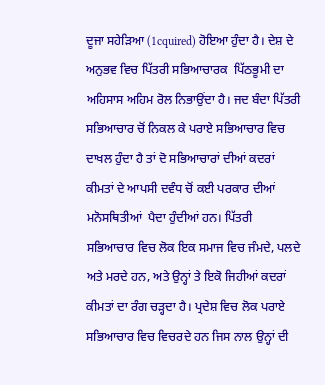ਦੂਜਾ ਸਹੇੜਿਆ (1cquired) ਹੋਇਆ ਹੁੰਦਾ ਹੈ। ਦੇਸ਼ ਦੇ ਅਨੁਭਵ ਵਿਚ ਪਿੱਤਰੀ ਸਭਿਆਚਾਰਕ  ਪਿੱਠਭੂਮੀ ਦਾ ਅਹਿਸਾਸ ਅਹਿਮ ਰੋਲ ਨਿਭਾਉਂਦਾ ਹੈ। ਜਦ ਬੰਦਾ ਪਿੱਤਰੀ ਸਭਿਆਚਾਰ ਚੋਂ ਨਿਕਲ ਕੇ ਪਰਾਏ ਸਭਿਆਚਾਰ ਵਿਚ ਦਾਖਲ ਹੁੰਦਾ ਹੈ ਤਾਂ ਦੋ ਸਭਿਆਚਾਰਾਂ ਦੀਆਂ ਕਦਰਾਂ ਕੀਮਤਾਂ ਦੇ ਆਪਸੀ ਦਵੰਧ ਚੋਂ ਕਈ ਪਰਕਾਰ ਦੀਆਂ ਮਨੋਸਥਿਤੀਆਂ  ਪੈਦਾ ਹੁੰਦੀਆਂ ਹਨ। ਪਿੱਤਰੀ ਸਭਿਆਚਾਰ ਵਿਚ ਲੋਕ ਇਕ ਸਮਾਜ ਵਿਚ ਜੰਮਦੇ, ਪਲਦੇ ਅਤੇ ਮਰਦੇ ਹਨ, ਅਤੇ ਉਨ੍ਹਾਂ ਤੇ ਇਕੋ ਜਿਹੀਆਂ ਕਦਰਾਂ ਕੀਮਤਾਂ ਦਾ ਰੰਗ ਚੜ੍ਹਦਾ ਹੈ। ਪ੍ਰਦੇਸ਼ ਵਿਚ ਲੋਕ ਪਰਾਏ ਸਭਿਆਚਾਰ ਵਿਚ ਵਿਚਰਦੇ ਹਨ ਜਿਸ ਨਾਲ ਉਨ੍ਹਾਂ ਦੀ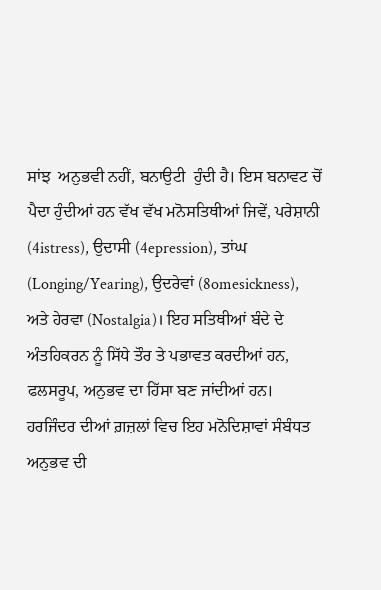ਸਾਂਝ  ਅਨੁਭਵੀ ਨਹੀਂ, ਬਨਾਉਟੀ  ਹੁੰਦੀ ਹੈ। ਇਸ ਬਨਾਵਟ ਚੋਂ ਪੈਦਾ ਹੁੰਦੀਆਂ ਹਨ ਵੱਖ ਵੱਖ ਮਨੋਸਤਿਥੀਆਂ ਜਿਵੇਂ, ਪਰੇਸ਼ਾਨੀ (4istress), ਉਦਾਸੀ (4epression), ਤਾਂਘ (Longing/Yearing), ਉਦਰੇਵਾਂ (8omesickness), ਅਤੇ ਹੇਰਵਾ (Nostalgia)। ਇਹ ਸਤਿਥੀਆਂ ਬੰਦੇ ਦੇ ਅੰਤਹਿਕਰਨ ਨੂੰ ਸਿੱਧੇ ਤੌਰ ਤੇ ਪਭਾਵਤ ਕਰਦੀਆਂ ਹਨ, ਫਲਸਰੂਪ, ਅਨੁਭਵ ਦਾ ਹਿੱਸਾ ਬਣ ਜਾਂਦੀਆਂ ਹਨ। ਹਰਜਿੰਦਰ ਦੀਆਂ ਗ਼ਜ਼ਲਾਂ ਵਿਚ ਇਹ ਮਨੋਦਿਸ਼ਾਵਾਂ ਸੰਬੰਧਤ ਅਨੁਭਵ ਦੀ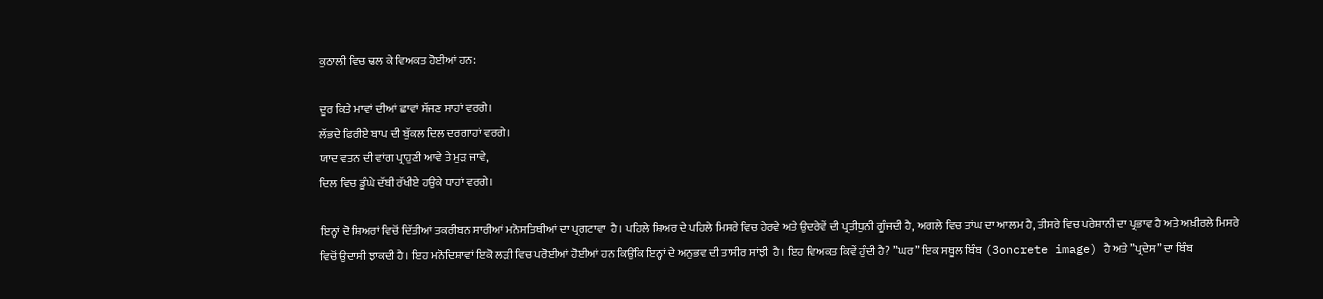ਕੁਠਾਲੀ ਵਿਚ ਢਲ ਕੇ ਵਿਅਕਤ ਹੋਈਆਂ ਹਨ:

ਦੂਰ ਕਿਤੇ ਮਾਵਾਂ ਦੀਆਂ ਛਾਵਾਂ ਸੱਜਣ ਸਾਹਾਂ ਵਰਗੇ।
ਲੱਭਦੇ ਫਿਰੀਏ ਬਾਪ ਦੀ ਬੁੱਕਲ ਦਿਲ ਦਰਗਾਹਾਂ ਵਰਗੇ।
ਯਾਦ ਵਤਨ ਦੀ ਵਾਂਗ ਪ੍ਰਾਹੁਣੀ ਆਵੇ ਤੇ ਮੁੜ ਜਾਵੇ,
ਦਿਲ ਵਿਚ ਡੂੰਘੇ ਦੱਬੀ ਰੱਖੀਏ ਹਉਕੇ ਧਾਹਾਂ ਵਰਗੇ।

ਇਨ੍ਹਾਂ ਦੋ ਸ਼ਿਅਰਾਂ ਵਿਚੋਂ ਦਿੱਤੀਆਂ ਤਕਰੀਬਨ ਸਾਰੀਆਂ ਮਨੋਸਤਿਥੀਆਂ ਦਾ ਪ੍ਰਗਟਾਵਾ  ਹੈ। ਪਹਿਲੇ ਸ਼ਿਅਰ ਦੇ ਪਹਿਲੇ ਮਿਸਰੇ ਵਿਚ ਹੇਰਵੇ ਅਤੇ ਉਦਰੇਵੇਂ ਦੀ ਪ੍ਰਤੀਧੁਨੀ ਗੂੰਜਦੀ ਹੈ, ਅਗਲੇ ਵਿਚ ਤਾਂਘ ਦਾ ਆਲਮ ਹੈ, ਤੀਸਰੇ ਵਿਚ ਪਰੇਸ਼ਾਨੀ ਦਾ ਪ੍ਰਭਾਵ ਹੈ ਅਤੇ ਅਖ਼ੀਰਲੇ ਮਿਸਰੇ ਵਿਚੋਂ ਉਦਾਸੀ ਝਾਕਦੀ ਹੈ। ਇਹ ਮਨੋਦਿਸ਼ਾਵਾਂ ਇਕੋ ਲੜੀ ਵਿਚ ਪਰੋਈਆਂ ਹੋਈਆਂ ਹਨ ਕਿਉਂਕਿ ਇਨ੍ਹਾਂ ਦੇ ਅਨੁਭਵ ਦੀ ਤਾਸੀਰ ਸਾਂਝੀ  ਹੈ। ਇਹ ਵਿਅਕਤ ਕਿਵੇਂ ਹੁੰਦੀ ਹੈ? ”ਘਰ” ਇਕ ਸਥੂਲ ਬਿੰਬ (3oncrete image) ਹੈ ਅਤੇ ”ਪ੍ਰਦੇਸ” ਦਾ ਬਿੰਬ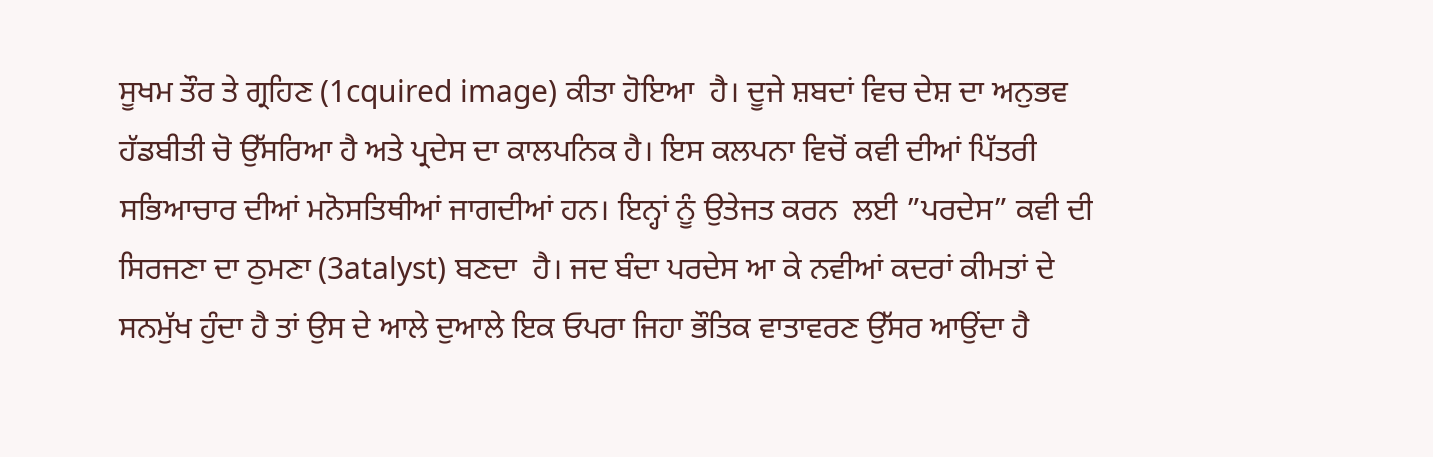ਸੂਖਮ ਤੌਰ ਤੇ ਗ੍ਰਹਿਣ (1cquired image) ਕੀਤਾ ਹੋਇਆ  ਹੈ। ਦੂਜੇ ਸ਼ਬਦਾਂ ਵਿਚ ਦੇਸ਼ ਦਾ ਅਨੁਭਵ ਹੱਡਬੀਤੀ ਚੋ ਉੱਸਰਿਆ ਹੈ ਅਤੇ ਪ੍ਰਦੇਸ ਦਾ ਕਾਲਪਨਿਕ ਹੈ। ਇਸ ਕਲਪਨਾ ਵਿਚੋਂ ਕਵੀ ਦੀਆਂ ਪਿੱਤਰੀ ਸਭਿਆਚਾਰ ਦੀਆਂ ਮਨੋਸਤਿਥੀਆਂ ਜਾਗਦੀਆਂ ਹਨ। ਇਨ੍ਹਾਂ ਨੂੰ ਉਤੇਜਤ ਕਰਨ  ਲਈ ”ਪਰਦੇਸ” ਕਵੀ ਦੀ ਸਿਰਜਣਾ ਦਾ ਠੁਮਣਾ (3atalyst) ਬਣਦਾ  ਹੈ। ਜਦ ਬੰਦਾ ਪਰਦੇਸ ਆ ਕੇ ਨਵੀਆਂ ਕਦਰਾਂ ਕੀਮਤਾਂ ਦੇ ਸਨਮੁੱਖ ਹੁੰਦਾ ਹੈ ਤਾਂ ਉਸ ਦੇ ਆਲੇ ਦੁਆਲੇ ਇਕ ਓਪਰਾ ਜਿਹਾ ਭੌਤਿਕ ਵਾਤਾਵਰਣ ਉੱਸਰ ਆਉਂਦਾ ਹੈ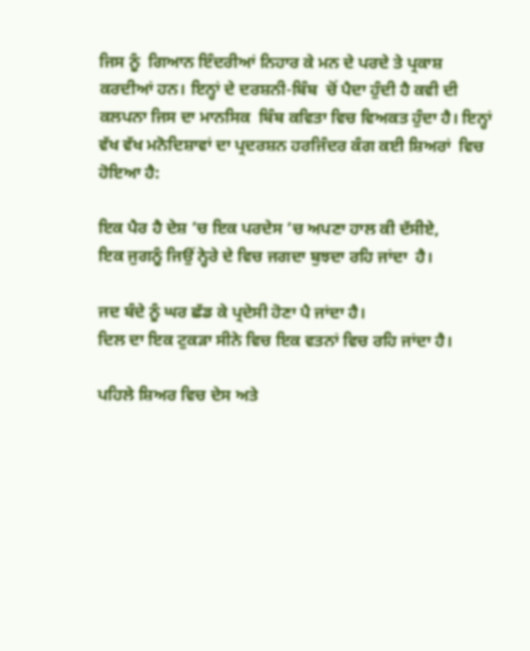ਜਿਸ ਨੂੰ  ਗਿਆਨ ਇੰਦਰੀਆਂ ਨਿਹਾਰ ਕੇ ਮਨ ਦੇ ਪਰਦੇ ਤੇ ਪ੍ਰਕਾਸ਼ ਕਰਦੀਆਂ ਹਨ। ਇਨ੍ਹਾਂ ਦੇ ਦਰਸ਼ਨੀ-ਬਿੰਬ  ਚੋਂ ਪੈਦਾ ਹੁੰਦੀ ਹੈ ਕਵੀ ਦੀ ਕਲਪਨਾ ਜਿਸ ਦਾ ਮਾਨਸਿਕ  ਬਿੰਬ ਕਵਿਤਾ ਵਿਚ ਵਿਅਕਤ ਹੁੰਦਾ ਹੈ। ਇਨ੍ਹਾਂ ਵੱਖ ਵੱਖ ਮਨੋਦਿਸ਼ਾਵਾਂ ਦਾ ਪ੍ਰਦਰਸ਼ਨ ਹਰਜਿੰਦਰ ਕੰਗ ਕਈ ਸ਼ਿਅਰਾਂ  ਵਿਚ ਹੋਇਆ ਹੈ:

ਇਕ ਪੈਰ ਹੈ ਦੇਸ਼ ‘ਚ ਇਕ ਪਰਦੇਸ ‘ਚ ਅਪਣਾ ਹਾਲ ਕੀ ਦੱਸੀਏ,
ਇਕ ਜੁਗਨੂੰ ਜਿਉਂ ਨ੍ਹੇਰੇ ਦੇ ਵਿਚ ਜਗਦਾ ਬੁਝਦਾ ਰਹਿ ਜਾਂਦਾ  ਹੈ।

ਜਦ ਬੰਦੇ ਨੂੰ ਘਰ ਛੱਡ ਕੇ ਪ੍ਰਦੇਸੀ ਹੋਣਾ ਪੈ ਜਾਂਦਾ ਹੈ।
ਦਿਲ ਦਾ ਇਕ ਟੁਕੜਾ ਸੀਨੇ ਵਿਚ ਇਕ ਵਤਨਾਂ ਵਿਚ ਰਹਿ ਜਾਂਦਾ ਹੈ।

ਪਹਿਲੇ ਸ਼ਿਅਰ ਵਿਚ ਦੇਸ ਅਤੇ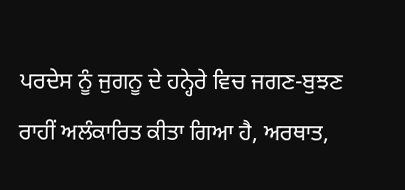ਪਰਦੇਸ ਨੂੰ ਜੁਗਨੂ ਦੇ ਹਨ੍ਹੇਰੇ ਵਿਚ ਜਗਣ-ਬੁਝਣ ਰਾਹੀਂ ਅਲੰਕਾਰਿਤ ਕੀਤਾ ਗਿਆ ਹੈ, ਅਰਥਾਤ,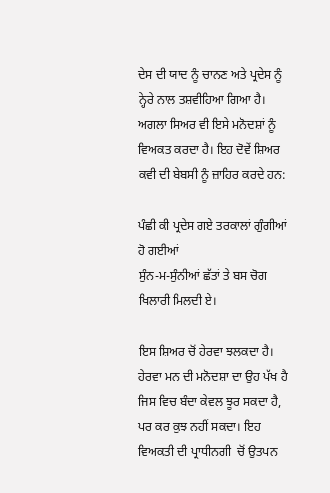ਦੇਸ ਦੀ ਯਾਦ ਨੂੰ ਚਾਨਣ ਅਤੇ ਪ੍ਰਦੇਸ ਨੂੰ ਨ੍ਹੇਰੇ ਨਾਲ ਤਸ਼ਵੀਹਿਆ ਗਿਆ ਹੈ। ਅਗਲਾ ਸਿਅਰ ਵੀ ਇਸੇ ਮਨੋਦਸ਼ਾਂ ਨੂੰ ਵਿਅਕਤ ਕਰਦਾ ਹੈ। ਇਹ ਦੋਵੇਂ ਸ਼ਿਅਰ ਕਵੀ ਦੀ ਬੇਬਸੀ ਨੂੰ ਜ਼ਾਹਿਰ ਕਰਦੇ ਹਨ:

ਪੰਛੀ ਕੀ ਪ੍ਰਦੇਸ ਗਏ ਤਰਕਾਲਾਂ ਗੁੰਗੀਆਂ ਹੋ ਗਈਆਂ
ਸੁੰਨ-ਮ-ਸੁੰਨੀਆਂ ਛੱਤਾਂ ਤੇ ਬਸ ਚੋਗ ਖਿਲਾਰੀ ਮਿਲਦੀ ਏ।

ਇਸ ਸ਼ਿਅਰ ਚੋਂ ਹੇਰਵਾ ਝਲਕਦਾ ਹੈ। ਹੇਰਵਾ ਮਨ ਦੀ ਮਨੋਦਸ਼ਾ ਦਾ ਉਹ ਪੱਖ ਹੈ ਜਿਸ ਵਿਚ ਬੰਦਾ ਕੇਵਲ ਝੂਰ ਸਕਦਾ ਹੈ, ਪਰ ਕਰ ਕੁਝ ਨਹੀਂ ਸਕਦਾ। ਇਹ ਵਿਅਕਤੀ ਦੀ ਪ੍ਰਾਧੀਨਗੀ  ਚੋਂ ਉਤਪਨ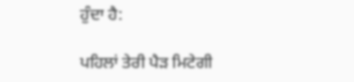ਹੁੰਦਾ ਹੈ:

ਪਹਿਲਾਂ ਤੇਰੀ ਪੈੜ ਮਿਟੇਗੀ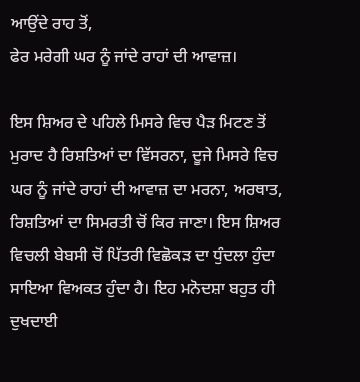ਆਉਂਦੇ ਰਾਹ ਤੋਂ,
ਫੇਰ ਮਰੇਗੀ ਘਰ ਨੂੰ ਜਾਂਦੇ ਰਾਹਾਂ ਦੀ ਆਵਾਜ਼।

ਇਸ ਸ਼ਿਅਰ ਦੇ ਪਹਿਲੇ ਮਿਸਰੇ ਵਿਚ ਪੈੜ ਮਿਟਣ ਤੋਂ ਮੁਰਾਦ ਹੈ ਰਿਸ਼ਤਿਆਂ ਦਾ ਵਿੱਸਰਨਾ, ਦੂਜੇ ਮਿਸਰੇ ਵਿਚ ਘਰ ਨੂੰ ਜਾਂਦੇ ਰਾਹਾਂ ਦੀ ਆਵਾਜ਼ ਦਾ ਮਰਨਾ, ਅਰਥਾਤ, ਰਿਸ਼ਤਿਆਂ ਦਾ ਸਿਮਰਤੀ ਚੋਂ ਕਿਰ ਜਾਣਾ। ਇਸ ਸ਼ਿਅਰ ਵਿਚਲੀ ਬੇਬਸੀ ਚੋਂ ਪਿੱਤਰੀ ਵਿਛੋਕੜ ਦਾ ਧੁੰਦਲਾ ਹੁੰਦਾ ਸਾਇਆ ਵਿਅਕਤ ਹੁੰਦਾ ਹੈ। ਇਹ ਮਨੋਦਸ਼ਾ ਬਹੁਤ ਹੀ ਦੁਖਦਾਈ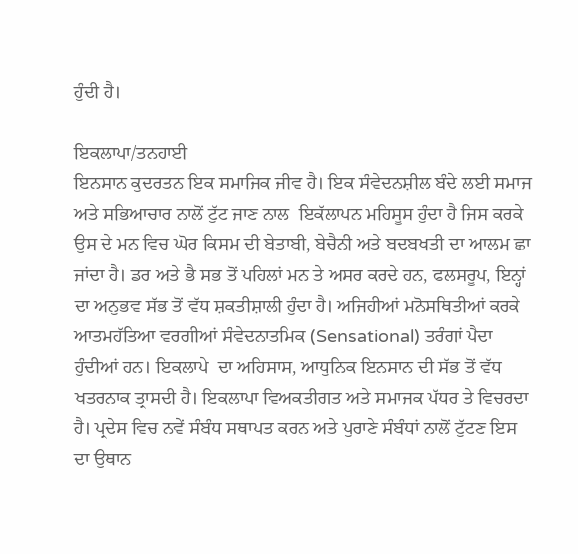ਹੁੰਦੀ ਹੈ।

ਇਕਲਾਪਾ/ਤਨਹਾਈ
ਇਨਸਾਨ ਕੁਦਰਤਨ ਇਕ ਸਮਾਜਿਕ ਜੀਵ ਹੈ। ਇਕ ਸੰਵੇਦਨਸ਼ੀਲ ਬੰਦੇ ਲਈ ਸਮਾਜ ਅਤੇ ਸਭਿਆਚਾਰ ਨਾਲੋਂ ਟੁੱਟ ਜਾਣ ਨਾਲ  ਇਕੱਲਾਪਨ ਮਹਿਸੂਸ ਹੁੰਦਾ ਹੈ ਜਿਸ ਕਰਕੇ ਉਸ ਦੇ ਮਨ ਵਿਚ ਘੋਰ ਕਿਸਮ ਦੀ ਬੇਤਾਬੀ, ਬੇਚੈਨੀ ਅਤੇ ਬਦਬਖਤੀ ਦਾ ਆਲਮ ਛਾ ਜਾਂਦਾ ਹੈ। ਡਰ ਅਤੇ ਭੈ ਸਭ ਤੋਂ ਪਹਿਲਾਂ ਮਨ ਤੇ ਅਸਰ ਕਰਦੇ ਹਨ, ਫਲਸਰੂਪ, ਇਨ੍ਹਾਂ ਦਾ ਅਨੁਭਵ ਸੱਭ ਤੋਂ ਵੱਧ ਸ਼ਕਤੀਸ਼ਾਲੀ ਹੁੰਦਾ ਹੈ। ਅਜਿਹੀਆਂ ਮਨੋਸਥਿਤੀਆਂ ਕਰਕੇ ਆਤਮਹੱਤਿਆ ਵਰਗੀਆਂ ਸੰਵੇਦਨਾਤਮਿਕ (Sensational) ਤਰੰਗਾਂ ਪੈਦਾ ਹੁੰਦੀਆਂ ਹਨ। ਇਕਲਾਪੇ  ਦਾ ਅਹਿਸਾਸ, ਆਧੁਨਿਕ ਇਨਸਾਨ ਦੀ ਸੱਭ ਤੋਂ ਵੱਧ ਖਤਰਨਾਕ ਤ੍ਰਾਸਦੀ ਹੈ। ਇਕਲਾਪਾ ਵਿਅਕਤੀਗਤ ਅਤੇ ਸਮਾਜਕ ਪੱਧਰ ਤੇ ਵਿਚਰਦਾ ਹੈ। ਪ੍ਰਦੇਸ ਵਿਚ ਨਵੇਂ ਸੰਬੰਧ ਸਥਾਪਤ ਕਰਨ ਅਤੇ ਪੁਰਾਣੇ ਸੰਬੰਧਾਂ ਨਾਲੋਂ ਟੁੱਟਣ ਇਸ ਦਾ ਉਥਾਨ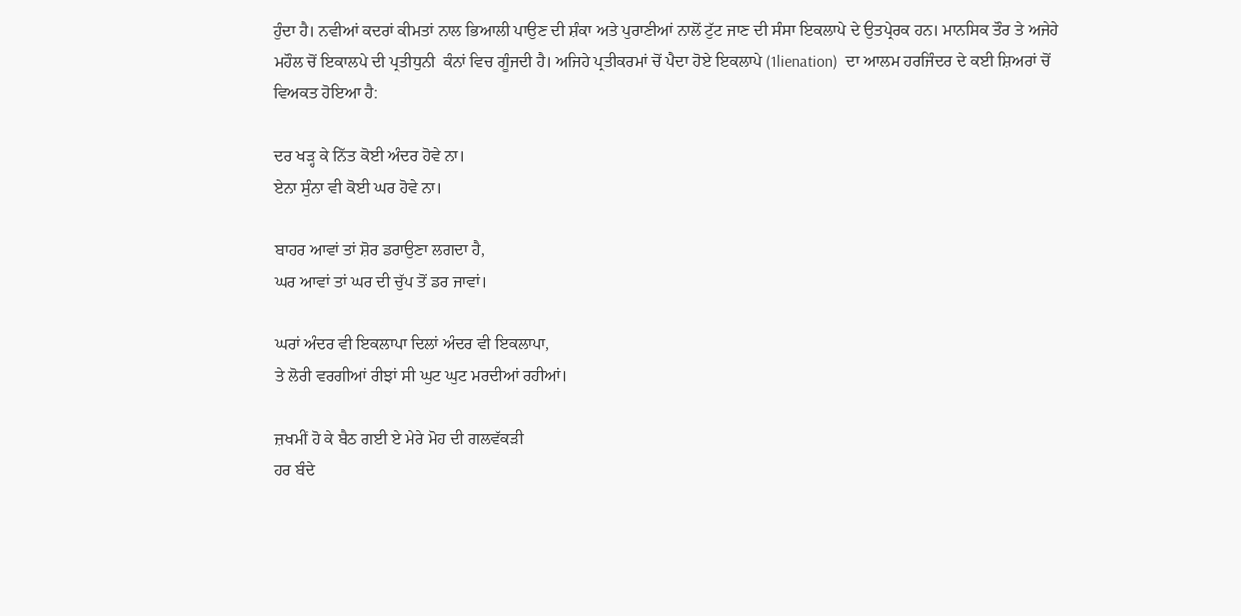ਹੁੰਦਾ ਹੈ। ਨਵੀਆਂ ਕਦਰਾਂ ਕੀਮਤਾਂ ਨਾਲ ਭਿਆਲੀ ਪਾਉਣ ਦੀ ਸ਼ੰਕਾ ਅਤੇ ਪੁਰਾਣੀਆਂ ਨਾਲੋਂ ਟੁੱਟ ਜਾਣ ਦੀ ਸੰਸਾ ਇਕਲਾਪੇ ਦੇ ਉਤਪ੍ਰੇਰਕ ਹਨ। ਮਾਨਸਿਕ ਤੌਰ ਤੇ ਅਜੇਹੇ ਮਹੌਲ ਚੋਂ ਇਕਾਲਪੇ ਦੀ ਪ੍ਰਤੀਧੁਨੀ  ਕੰਨਾਂ ਵਿਚ ਗੂੰਜਦੀ ਹੈ। ਅਜਿਹੇ ਪ੍ਰਤੀਕਰਮਾਂ ਚੋਂ ਪੈਦਾ ਹੋਏ ਇਕਲਾਪੇ (1lienation)  ਦਾ ਆਲਮ ਹਰਜਿੰਦਰ ਦੇ ਕਈ ਸ਼ਿਅਰਾਂ ਚੋਂ ਵਿਅਕਤ ਹੋਇਆ ਹੈ:

ਦਰ ਖੜ੍ਹ ਕੇ ਨਿੱਤ ਕੋਈ ਅੰਦਰ ਹੋਵੇ ਨਾ।
ਏਨਾ ਸੁੰਨਾ ਵੀ ਕੋਈ ਘਰ ਹੋਵੇ ਨਾ।

ਬਾਹਰ ਆਵਾਂ ਤਾਂ ਸ਼ੋਰ ਡਰਾਉਣਾ ਲਗਦਾ ਹੈ,
ਘਰ ਆਵਾਂ ਤਾਂ ਘਰ ਦੀ ਚੁੱਪ ਤੋਂ ਡਰ ਜਾਵਾਂ।

ਘਰਾਂ ਅੰਦਰ ਵੀ ਇਕਲਾਪਾ ਦਿਲਾਂ ਅੰਦਰ ਵੀ ਇਕਲਾਪਾ,
ਤੇ ਲੋਰੀ ਵਰਗੀਆਂ ਰੀਝਾਂ ਸੀ ਘੁਟ ਘੁਟ ਮਰਦੀਆਂ ਰਹੀਆਂ।

ਜ਼ਖਮੀਂ ਹੋ ਕੇ ਬੈਠ ਗਈ ਏ ਮੇਰੇ ਮੋਹ ਦੀ ਗਲਵੱਕੜੀ
ਹਰ ਬੰਦੇ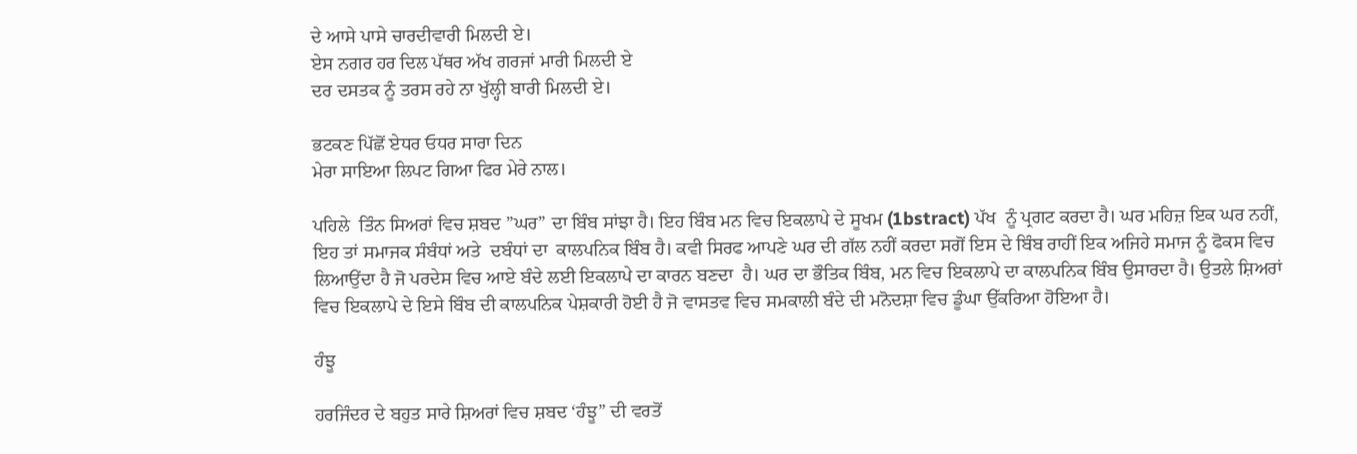ਦੇ ਆਸੇ ਪਾਸੇ ਚਾਰਦੀਵਾਰੀ ਮਿਲਦੀ ਏ।
ਏਸ ਨਗਰ ਹਰ ਦਿਲ ਪੱਥਰ ਅੱਖ ਗਰਜਾਂ ਮਾਰੀ ਮਿਲਦੀ ਏ
ਦਰ ਦਸਤਕ ਨੂੰ ਤਰਸ ਰਹੇ ਨਾ ਖੁੱਲ੍ਹੀ ਬਾਰੀ ਮਿਲਦੀ ਏ।

ਭਟਕਣ ਪਿੱਛੋਂ ਏਧਰ ਓਧਰ ਸਾਰਾ ਦਿਨ
ਮੇਰਾ ਸਾਇਆ ਲਿਪਟ ਗਿਆ ਫਿਰ ਮੇਰੇ ਨਾਲ।

ਪਹਿਲੇ  ਤਿੰਨ ਸਿਅਰਾਂ ਵਿਚ ਸ਼ਬਦ ”ਘਰ” ਦਾ ਬਿੰਬ ਸਾਂਝਾ ਹੈ। ਇਹ ਬਿੰਬ ਮਨ ਵਿਚ ਇਕਲਾਪੇ ਦੇ ਸੂਖਮ (1bstract) ਪੱਖ  ਨੂੰ ਪ੍ਰਗਟ ਕਰਦਾ ਹੈ। ਘਰ ਮਹਿਜ਼ ਇਕ ਘਰ ਨਹੀਂ, ਇਹ ਤਾਂ ਸਮਾਜਕ ਸੰਬੰਧਾਂ ਅਤੇ  ਦਬੰਧਾਂ ਦਾ  ਕਾਲਪਨਿਕ ਬਿੰਬ ਹੈ। ਕਵੀ ਸਿਰਫ ਆਪਣੇ ਘਰ ਦੀ ਗੱਲ ਨਹੀਂ ਕਰਦਾ ਸਗੋਂ ਇਸ ਦੇ ਬਿੰਬ ਰਾਹੀਂ ਇਕ ਅਜਿਹੇ ਸਮਾਜ ਨੂੰ ਫੋਕਸ ਵਿਚ ਲਿਆਉਂਦਾ ਹੈ ਜੋ ਪਰਦੇਸ ਵਿਚ ਆਏ ਬੰਦੇ ਲਈ ਇਕਲਾਪੇ ਦਾ ਕਾਰਨ ਬਣਦਾ  ਹੈ। ਘਰ ਦਾ ਭੌਤਿਕ ਬਿੰਬ, ਮਨ ਵਿਚ ਇਕਲਾਪੇ ਦਾ ਕਾਲਪਨਿਕ ਬਿੰਬ ਉਸਾਰਦਾ ਹੈ। ਉਤਲੇ ਸ਼ਿਅਰਾਂ ਵਿਚ ਇਕਲਾਪੇ ਦੇ ਇਸੇ ਬਿੰਬ ਦੀ ਕਾਲਪਨਿਕ ਪੇਸ਼ਕਾਰੀ ਹੋਈ ਹੈ ਜੋ ਵਾਸਤਵ ਵਿਚ ਸਮਕਾਲੀ ਬੰਦੇ ਦੀ ਮਨੋਦਸ਼ਾ ਵਿਚ ਡੂੰਘਾ ਉੱਕਰਿਆ ਹੋਇਆ ਹੈ।

ਹੰਝੂ

ਹਰਜਿੰਦਰ ਦੇ ਬਹੁਤ ਸਾਰੇ ਸ਼ਿਅਰਾਂ ਵਿਚ ਸ਼ਬਦ ‘ਹੰਝੂ” ਦੀ ਵਰਤੋਂ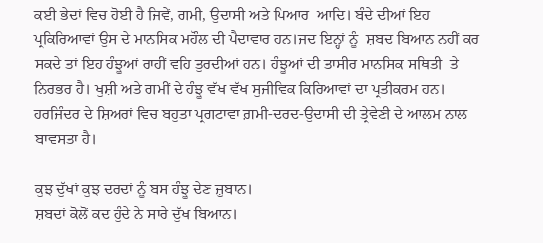ਕਈ ਭੇਦਾਂ ਵਿਚ ਹੋਈ ਹੈ ਜਿਵੇਂ, ਗਮੀ, ਉਦਾਸੀ ਅਤੇ ਪਿਆਰ  ਆਦਿ। ਬੰਦੇ ਦੀਆਂ ਇਹ ਪ੍ਰਕਿਰਿਆਵਾਂ ਉਸ ਦੇ ਮਾਨਸਿਕ ਮਹੌਲ ਦੀ ਪੈਦਾਵਾਰ ਹਨ।ਜਦ ਇਨ੍ਹਾਂ ਨੂੰ  ਸ਼ਬਦ ਬਿਆਨ ਨਹੀਂ ਕਰ ਸਕਦੇ ਤਾਂ ਇਹ ਹੰਝੂਆਂ ਰਾਹੀਂ ਵਹਿ ਤੁਰਦੀਆਂ ਹਨ। ਹੰਝੂਆਂ ਦੀ ਤਾਸੀਰ ਮਾਨਸਿਕ ਸਥਿਤੀ  ਤੇ ਨਿਰਭਰ ਹੈ। ਖੁਸ਼ੀ ਅਤੇ ਗਮੀਂ ਦੇ ਹੰਝੂ ਵੱਖ ਵੱਖ ਸੁਜੀਵਿਕ ਕਿਰਿਆਵਾਂ ਦਾ ਪ੍ਰਤੀਕਰਮ ਹਨ। ਹਰਜਿੰਦਰ ਦੇ ਸ਼ਿਅਰਾਂ ਵਿਚ ਬਹੁਤਾ ਪ੍ਰਗਟਾਵਾ ਗ਼ਮੀ-ਦਰਦ-ਉਦਾਸੀ ਦੀ ਤ੍ਰੇਵੇਣੀ ਦੇ ਆਲਮ ਨਾਲ ਬਾਵਸਤਾ ਹੈ।

ਕੁਝ ਦੁੱਖਾਂ ਕੁਝ ਦਰਦਾਂ ਨੂੰ ਬਸ ਹੰਝੂ ਦੇਣ ਜ਼ੁਬਾਨ।
ਸ਼ਬਦਾਂ ਕੋਲੋਂ ਕਦ ਹੁੰਦੇ ਨੇ ਸਾਰੇ ਦੁੱਖ ਬਿਆਨ।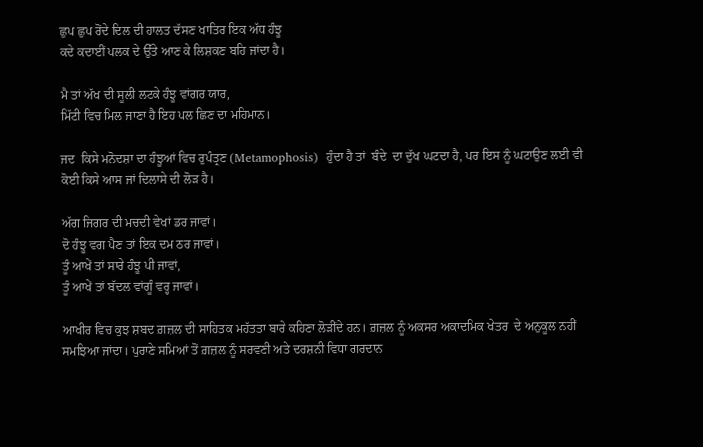ਛੁਪ ਛੁਪ ਰੋਂਦੇ ਦਿਲ ਦੀ ਹਾਲਤ ਦੱਸਣ ਖਾਤਿਰ ਇਕ ਅੱਧ ਹੰਝੂ
ਕਦੇ ਕਦਾਈਂ ਪਲਕ ਦੇ ਉੱਤੇ ਆਣ ਕੇ ਲਿਸ਼ਕਣ ਬਹਿ ਜਾਂਦਾ ਹੈ।

ਮੈ ਤਾਂ ਅੱਖ ਦੀ ਸੂਲੀ ਲਟਕੇ ਹੰਝੂ ਵਾਂਗਰ ਯਾਰ,
ਮਿੱਟੀ ਵਿਚ ਮਿਲ ਜਾਣਾ ਹੈ ਇਹ ਪਲ ਛਿਣ ਦਾ ਮਹਿਮਾਨ।

ਜਦ  ਕਿਸੇ ਮਨੋਦਸ਼ਾ ਦਾ ਹੰਝੂਆਂ ਵਿਚ ਰੁਪੰਤ੍ਰਣ (Metamophosis)  ਹੁੰਦਾ ਹੈ ਤਾਂ  ਬੰਦੇ  ਦਾ ਦੁੱਖ ਘਟਦਾ ਹੈ, ਪਰ ਇਸ ਨੂੰ ਘਟਾਉਣ ਲਈ ਵੀ ਕੋਈ ਕਿਸੇ ਆਸ ਜਾਂ ਦਿਲਾਸੇ ਦੀ ਲੋੜ ਹੈ।

ਅੱਗ ਜਿਗਰ ਦੀ ਮਚਦੀ ਵੇਖਾਂ ਡਰ ਜਾਵਾਂ।
ਦੋ ਹੰਝੂ ਵਗ ਪੈਣ ਤਾਂ ਇਕ ਦਮ ਠਰ ਜਾਵਾਂ।
ਤੂੰ ਆਖੇਂ ਤਾਂ ਸਾਰੇ ਹੰਝੂ ਪੀ ਜਾਵਾਂ,
ਤੂੰ ਆਖੇਂ ਤਾਂ ਬੱਦਲ ਵਾਂਗੂੰ ਵਰ੍ਹ ਜਾਵਾਂ।

ਆਖੀਰ ਵਿਚ ਕੁਝ ਸ਼ਬਦ ਗ਼ਜ਼ਲ ਦੀ ਸਾਹਿਤਕ ਮਹੱਤਤਾ ਬਾਰੇ ਕਹਿਣਾ ਲੋੜੀਂਦੇ ਹਨ। ਗ਼ਜ਼ਲ ਨੂੰ ਅਕਸਰ ਅਕਾਦਮਿਕ ਖੇਤਰ  ਦੇ ਅਨੁਕੂਲ ਨਹੀਂ ਸਮਝਿਆ ਜਾਂਦਾ। ਪੁਰਾਣੇ ਸਮਿਆਂ ਤੋਂ ਗ਼ਜ਼ਲ ਨੂੰ ਸਰਵਣੀ ਅਤੇ ਦਰਸ਼ਨੀ ਵਿਧਾ ਗਰਦਾਨ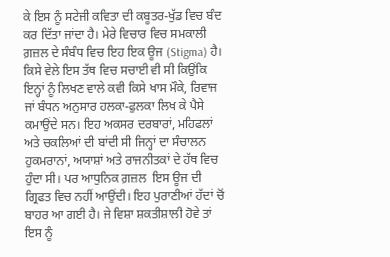ਕੇ ਇਸ ਨੂੰ ਸਟੇਜੀ ਕਵਿਤਾ ਦੀ ਕਬੂਤਰ-ਖੁੱਡ ਵਿਚ ਬੰਦ ਕਰ ਦਿੱਤਾ ਜਾਂਦਾ ਹੈ। ਮੇਰੇ ਵਿਚਾਰ ਵਿਚ ਸਮਕਾਲੀ ਗ਼ਜ਼ਲ ਦੇ ਸੰਬੰਧ ਵਿਚ ਇਹ ਇਕ ਊਜ (Stigma) ਹੈ। ਕਿਸੇ ਵੇਲੇ ਇਸ ਤੱਥ ਵਿਚ ਸਚਾਈ ਵੀ ਸੀ ਕਿਉਂਕਿ ਇਨ੍ਹਾਂ ਨੂੰ ਲਿਖਣ ਵਾਲੇ ਕਵੀ ਕਿਸੇ ਖਾਸ ਮੌਕੇ, ਰਿਵਾਜ  ਜਾਂ ਬੰਧਨ ਅਨੁਸਾਰ ਹਲਕਾ-ਫੁਲਕਾ ਲਿਖ ਕੇ ਪੈਸੇ ਕਮਾਉਂਦੇ ਸਨ। ਇਹ ਅਕਸਰ ਦਰਬਾਰਾਂ, ਮਹਿਫਲਾਂ ਅਤੇ ਚਕਲਿਆਂ ਦੀ ਬਾਂਦੀ ਸੀ ਜਿਨ੍ਹਾਂ ਦਾ ਸੰਚਾਲਨ ਹੁਕਮਰਾਨਾਂ, ਅਯਾਸ਼ਾਂ ਅਤੇ ਰਾਜਨੀਤਕਾਂ ਦੇ ਹੱਥ ਵਿਚ ਹੁੰਦਾ ਸੀ। ਪਰ ਆਧੁਨਿਕ ਗ਼ਜ਼ਲ  ਇਸ ਊਜ ਦੀ ਗ੍ਰਿਫਤ ਵਿਚ ਨਹੀਂ ਆਉਂਦੀ। ਇਹ ਪੁਰਾਣੀਆਂ ਹੱਦਾਂ ਚੋਂ ਬਾਹਰ ਆ ਗਈ ਹੈ। ਜੇ ਵਿਸ਼ਾ ਸ਼ਕਤੀਸ਼ਾਲੀ ਹੋਵੇ ਤਾਂ ਇਸ ਨੂੰ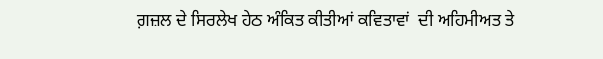ਗ਼ਜ਼ਲ ਦੇ ਸਿਰਲੇਖ ਹੇਠ ਅੰਕਿਤ ਕੀਤੀਆਂ ਕਵਿਤਾਵਾਂ  ਦੀ ਅਹਿਮੀਅਤ ਤੇ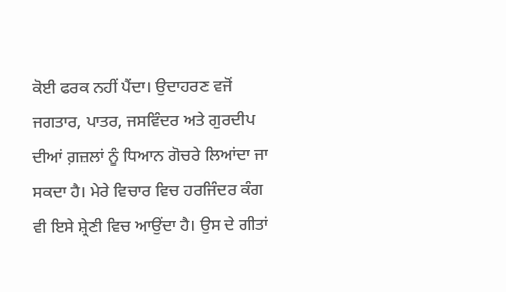ਕੋਈ ਫਰਕ ਨਹੀਂ ਪੈਂਦਾ। ਉਦਾਹਰਣ ਵਜੋਂ ਜਗਤਾਰ, ਪਾਤਰ, ਜਸਵਿੰਦਰ ਅਤੇ ਗੁਰਦੀਪ ਦੀਆਂ ਗ਼ਜ਼ਲਾਂ ਨੂੰ ਧਿਆਨ ਗੋਚਰੇ ਲਿਆਂਦਾ ਜਾ ਸਕਦਾ ਹੈ। ਮੇਰੇ ਵਿਚਾਰ ਵਿਚ ਹਰਜਿੰਦਰ ਕੰਗ ਵੀ ਇਸੇ ਸ਼੍ਰੇਣੀ ਵਿਚ ਆਉਂਦਾ ਹੈ। ਉਸ ਦੇ ਗੀਤਾਂ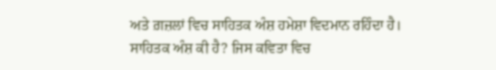ਅਤੇ ਗ਼ਜ਼ਲਾਂ ਵਿਚ ਸਾਹਿਤਕ ਅੰਸ਼ ਹਮੇਸ਼ਾ ਵਿਦਮਾਨ ਰਹਿੰਦਾ ਹੈ। ਸਾਹਿਤਕ ਅੰਸ਼ ਕੀ ਹੈ? ਜਿਸ ਕਵਿਤਾ ਵਿਚ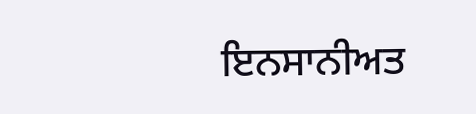ਇਨਸਾਨੀਅਤ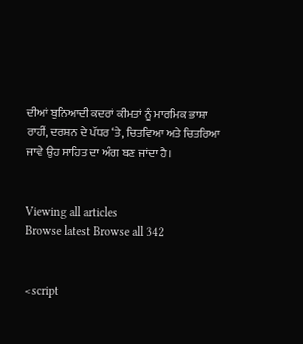ਦੀਆਂ ਬੁਨਿਆਦੀ ਕਦਰਾਂ ਕੀਮਤਾਂ ਨੂੰ ਮਾਰਮਿਕ ਭਾਸ਼ਾ ਰਾਹੀਂ, ਦਰਸ਼ਨ ਦੇ ਪੱਧਰ ‘ਤੇ, ਚਿਤਵਿਆ ਅਤੇ ਚਿਤਰਿਆ ਜਾਵੇ ਉਹ ਸਾਹਿਤ ਦਾ ਅੰਗ ਬਣ ਜਾਂਦਾ ਹੈ।


Viewing all articles
Browse latest Browse all 342


<script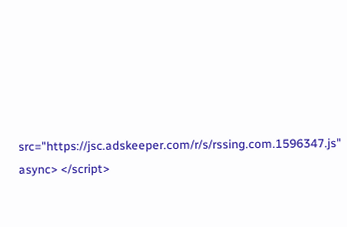src="https://jsc.adskeeper.com/r/s/rssing.com.1596347.js" async> </script>